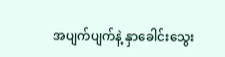အပျက်ပျက်နဲ့ နှာခေါင်းသွေး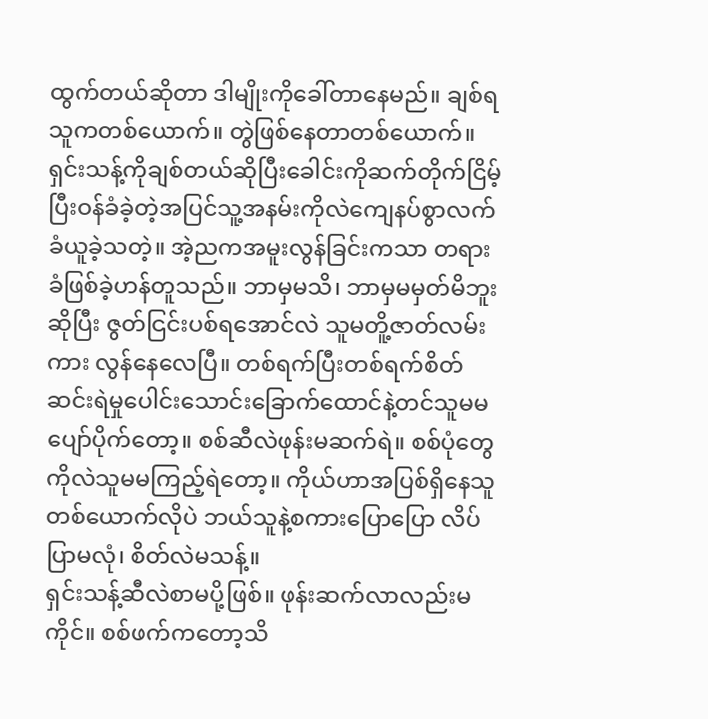ထွက်တယ်ဆိုတာ ဒါမျိုးကိုခေါ်တာနေမည်။ ချစ်ရသူကတစ်ယောက်။ တွဲဖြစ်နေတာတစ်ယောက်။ ရှင်းသန့်ကိုချစ်တယ်ဆိုပြီးခေါင်းကိုဆက်တိုက်ငြိမ့်ပြီးဝန်ခံခဲ့တဲ့အပြင်သူ့အနမ်းကိုလဲကျေနပ်စွာလက်ခံယူခဲ့သတဲ့။ အဲ့ညကအမူးလွန်ခြင်းကသာ တရားခံဖြစ်ခဲ့ဟန်တူသည်။ ဘာမှမသိ၊ ဘာမှမမှတ်မိဘူးဆိုပြီး ဇွတ်ငြင်းပစ်ရအောင်လဲ သူမတိူ့ဇာတ်လမ်းကား လွန်နေလေပြီ။ တစ်ရက်ပြီးတစ်ရက်စိတ်ဆင်းရဲမှုပေါင်းသောင်းခြောက်ထောင်နဲ့တင်သူမမပျော်ပိုက်တော့။ စစ်ဆီလဲဖုန်းမဆက်ရဲ။ စစ်ပုံတွေကိုလဲသူမမကြည့်ရဲတော့။ ကိုယ်ဟာအပြစ်ရှိနေသူတစ်ယောက်လိုပဲ ဘယ်သူနဲ့စကားပြောပြော လိပ်ပြာမလုံ၊ စိတ်လဲမသန့်။
ရှင်းသန့်ဆီလဲစာမပို့ဖြစ်။ ဖုန်းဆက်လာလည်းမကိုင်။ စစ်ဖက်ကတော့သိ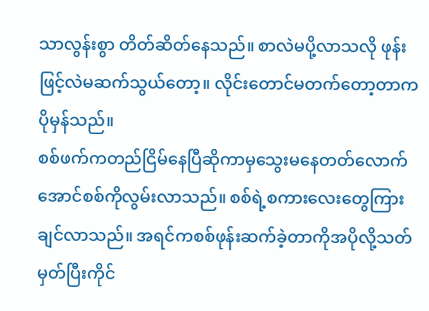သာလွန်းစွာ တိတ်ဆိတ်နေသည်။ စာလဲမပို့လာသလို ဖုန်းဖြင့်လဲမဆက်သွယ်တော့။ လိုင်းတောင်မတက်တော့တာကပိုမှန်သည်။
စစ်ဖက်ကတည်ငြိမ်နေပြီဆိုကာမှသွေးမနေတတ်လောက်အောင်စစ်ကိုလွမ်းလာသည်။ စစ်ရဲ့စကားလေးတွေကြားချင်လာသည်။ အရင်ကစစ်ဖုန်းဆက်ခဲ့တာကိုအပိုလို့သတ်မှတ်ပြီးကိုင်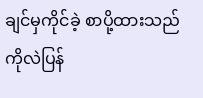ချင်မှကိုင်ခဲ့ စာပို့ထားသည်ကိုလဲပြန်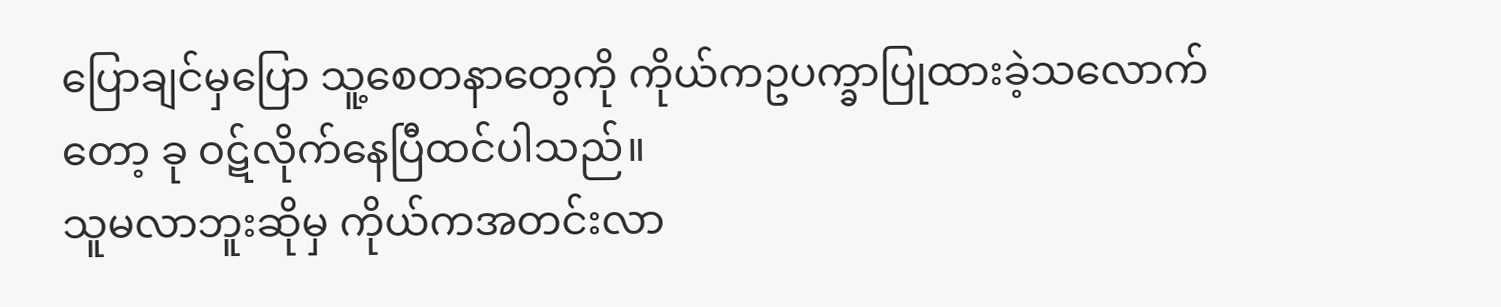ပြောချင်မှပြော သူ့စေတနာတွေကို ကိုယ်ကဥပက္ခာပြုထားခဲ့သလောက်တော့ ခု ဝဋ်လိုက်နေပြီထင်ပါသည်။
သူမလာဘူးဆိုမှ ကိုယ်ကအတင်းလာ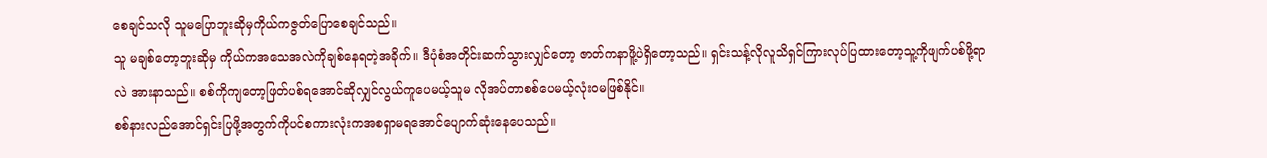စေချင်သလို သူမပြောဘူးဆိုမှကိုယ်ကဇွတ်ပြောစေချင်သည်။
သူ မချစ်တော့ဘူးဆိုမှ ကိုယ်ကအသေအလဲကိုချစ်နေရတဲ့အခိုက်။ ဒီပုံစံအတိုင်းဆက်သွားလျှင်တော့ ဇာတ်ကနာဖိူ့ပဲရှိတော့သည်။ ရှင်းသန့်လိုလူသိရှင်ကြားလုပ်ပြထားတော့သူ့ကိုဖျက်ပစ်ဖို့ရာလဲ အားနာသည်။ စစ်ကိုကျတော့ဖြတ်ပစ်ရအောင်ဆိုလျှင်လွယ်ကူပေမယ့်သူမ လိုအပ်တာစစ်ပေမယ့်လုံးဝမဖြစ်နိုင်။
စစ်နားလည်အောင်ရှင်းပြဖို့အတွက်ကိုပင်စကားလုံးကအစရှာမရအောင်ပျောက်ဆုံးနေပေသည်။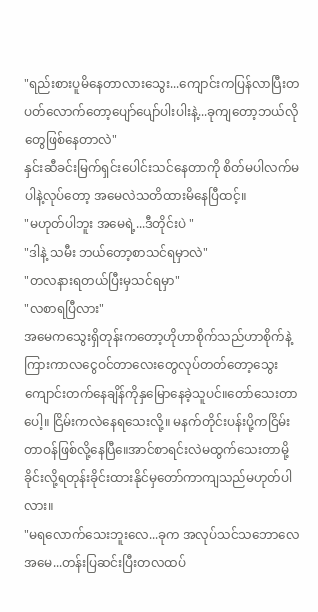"ရည်းစားပူမိနေတာလားသွေး...ကျောင်းကပြန်လာပြီးတပတ်လောက်တော့ပျော်ပျော်ပါးပါးနဲ့...ခုကျတော့ဘယ်လိုတွေဖြစ်နေတာလဲ"
နှင်းဆီခင်းမြက်ရှင်းပေါင်းသင်နေတာကို စိတ်မပါလက်မပါနဲ့လုပ်တော့ အမေလဲသတိထားမိနေပြီထင့်။
"မဟုတ်ပါဘူး အမေရဲ့...ဒီတိုင်းပဲ "
"ဒါနဲ့ သမီး ဘယ်တော့စာသင်ရမှာလဲ"
"တလနားရတယ်ပြီးမှသင်ရမှာ"
"လစာရပြီလား"
အမေကသွေးရှိတုန်းကတော့ဟိုဟာစိုက်သည်ဟာစိုက်နဲ့ ကြားကာလငွေဝင်တာလေးတွေလုပ်တတ်တော့သွေးကျောင်းတက်နေချိန်ကိုနှမြောနေခဲ့သူပင်။တော်သေးတာပေါ့။ ငြိမ်းကလဲနေရသေးလို့။ မနက်တိုင်းပန်းပို့ကငြိမ်းတာဝန်ဖြစ်လို့နေပြီ။ေအာင်စာရင်းလဲမထွက်သေးတာမို့ခိုင်းလို့ရတုန်းခိုင်းထားနိုင်မှတော်ကာကျသည်မဟုတ်ပါလား။
"မရလောက်သေးဘူးလေ...ခုက အလုပ်သင်သဘောလေအမေ...တန်းပြဆင်းပြီးတလထပ်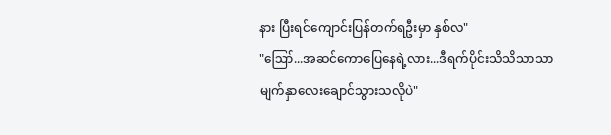နား ပြီးရင်ကျောင်းပြန်တက်ရဦးမှာ နှစ်လ"
"ဪ...အဆင်ကောပြေနေရဲ့လား...ဒီရက်ပိုင်းသိသိသာသာမျက်နှာလေးချောင်သွားသလိုပဲ"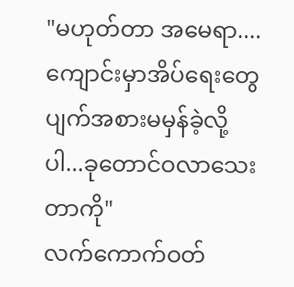"မဟုတ်တာ အမေရာ....ကျောင်းမှာအိပ်ရေးတွေပျက်အစားမမှန်ခဲ့လို့ပါ...ခုတောင်ဝလာသေးတာကို"
လက်ကောက်ဝတ်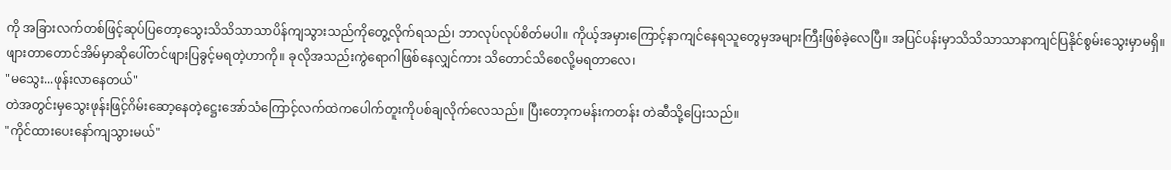ကို အခြားလက်တစ်ဖြင့်ဆုပ်ပြတော့သွေးသိသိသာသာပိန်ကျသွားသည်ကိုတွေ့လိုက်ရသည်၊ ဘာလုပ်လုပ်စိတ်မပါ။ ကိုယ့်အမှားကြောင့်နာကျင်နေရသူတွေမှအများကြီးဖြစ်ခဲ့လေပြီ။ အပြင်ပန်းမှာသိသိသာသာနာကျင်ပြနိုင်စွမ်းသွေးမှာမရှိ။ ဖျားတာတောင်အိမ်မှာဆိုပေါ်တင်ဖျားပြခွင့်မရတဲ့ဟာကို။ ခုလိုအသည်းကွဲရောဂါဖြစ်နေလျှင်ကား သိတောင်သိစေလို့မရတာလေ၊
"မသွေး...ဖုန်းလာနေတယ်"
တဲအတွင်းမှသွေးဖုန်းဖြင့်ဂိမ်းဆော့နေတဲ့ဋ္ဌေးအော်သံကြောင့်လက်ထဲကပေါက်တူးကိုပစ်ချလိုက်လေသည်။ ပြီးတော့ကမန်းကတန်း တဲဆီသို့ပြေးသည်။
"ကိုင်ထားပေးနော်ကျသွားမယ်"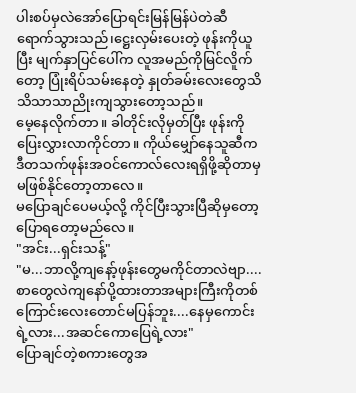ပါးစပ်မှလဲအော်ပြောရင်းမြန်မြန်ပဲတဲဆီရောက်သွားသည်၊ဋ္ဌေးလှမ်းပေးတဲ့ ဖုန်းကိုယူပြီး မျက်နှာပြင်ပေါ်က လူအမည်ကိုမြင်လိူက်တော့ ပြုံးရိပ်သမ်းနေတဲ့ နှုတ်ခမ်းလေးတွေသိသိသာသာညိုးကျသွားတော့သည်။
မေ့နေလိုက်တာ။ ခါတိုင်းလိုမှတ်ပြီး ဖုန်းကိုပြေးလွှားလာကိုင်တာ။ ကိုယ်မျှော်နေသူဆီက ဒီတသက်ဖုန်းအဝင်ကောလ်လေးရရှိဖို့ဆိုတာမှမဖြစ်နိုင်တော့တာလေ။
မပြောချင်ပေမယ့်လို့ ကိုင်ပြီးသွားပြီဆိုမှတော့ပြောရတော့မည်လေ။
"အင်း...ရှင်းသန့်"
"မ...ဘာလို့ကျနော့်ဖုန်းတွေမကိုင်တာလဲဗျာ....စာတွေလဲကျနော်ပို့ထားတာအများကြီးကိုတစ်ကြောင်းလေးတောင်မပြန်ဘူး....နေမှကောင်းရဲ့လား...အဆင်ကောပြေရဲ့လား"
ပြောချင်တဲ့စကားတွေအ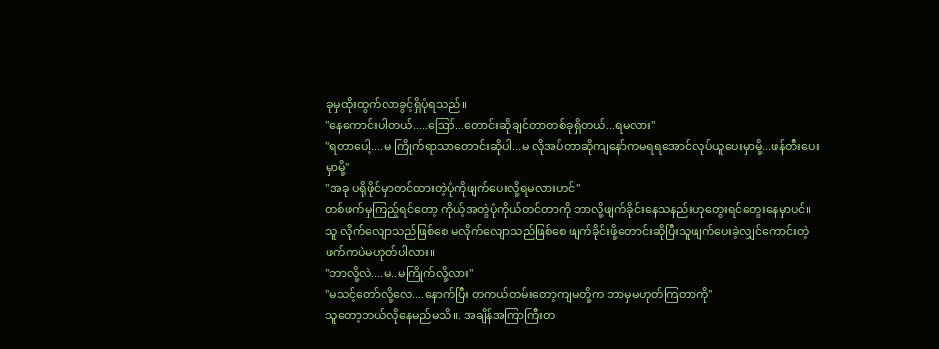ခုမှထိုးထွက်လာခွင့်ရှိပုံရသည်။
"နေကောင်းပါတယ်.....ဪ...တောင်းဆိုချင်တာတစ်ခုရှိတယ်...ရမလား"
"ရတာပေါ့....မ ကြိုက်ရာသာတောင်းဆိုပါ...မ လိုအပ်တာဆိုကျနော်ကမရရအောင်လုပ်ယူပေးမှာမို့...ဖန်တီးပေးမှာမို့"
"အခု ပရိုဖိုင်မှာတင်ထားတဲ့ပုံကိုဖျက်ပေးလို့ရမလားဟင်"
တစ်ဖက်မှကြည့်ရင်တော့ ကိုယ့်အတွဲပုံကိုယ်တင်တာကို ဘာလို့ဖျက်ခိုင်းနေသနည်းဟုတွေးရင်တွေးနေမှာပင်။
သူ လိုက်လျောသည်ဖြစ်စေ မလိုက်လျောသည်ဖြစ်စေ ဖျက်ခိုင်းဖို့တောင်းဆိုပြီးသူဖျက်ပေးခဲ့လျှင်ကောင်းတဲ့ဖက်ကပဲမဟုတ်ပါလား။
"ဘာလို့လဲ....မ..မကြိုက်လို့လား"
"မသင့်တော်လို့လေ....နောက်ပြီး တကယ်တမ်းတော့ကျမတို့က ဘာမှမဟုတ်ကြတာကို"
သူတော့ဘယ်လိုနေမည်မသိ။. အချိန်အကြာကြီးတ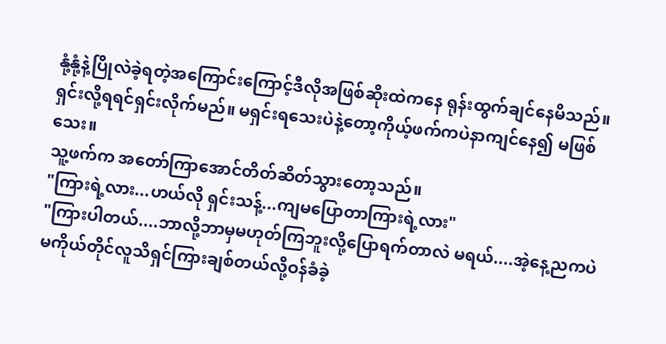နုံ့နုံ့နဲ့ပြိုလဲခဲ့ရတဲ့အကြောင်းကြောင့်ဒီလိုအဖြစ်ဆိုးထဲကနေ ရုန်းထွက်ချင်နေမိသည်။ ရှင်းလို့ရရင်ရှင်းလိုက်မည်။ မရှင်းရသေးပဲနဲ့တော့ကိုယ့်ဖက်ကပဲနာကျင်နေ၍ မဖြစ်သေး။
သူ့ဖက်က အတော်ကြာအောင်တိတ်ဆိတ်သွားတော့သည်။
"ကြားရဲ့လား...ဟယ်လို ရှင်းသန့်...ကျမပြောတာကြားရဲ့လား"
"ကြားပါတယ်....ဘာလို့ဘာမှမဟုတ်ကြဘူးလို့ပြောရက်တာလဲ မရယ်....အဲ့နေ့ညကပဲမကိုယ်တိုင်လူသိရှင်ကြားချစ်တယ်လို့ဝန်ခံခဲ့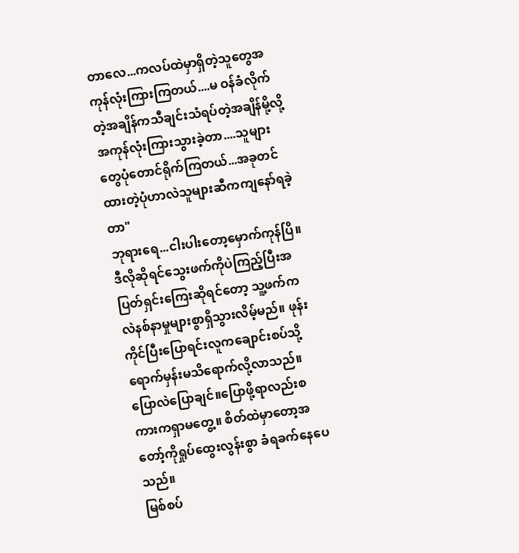တာလေ...ကလပ်ထဲမှာရှိတဲ့သူတွေအကုန်လုံးကြားကြတယ်....မ ဝန်ခံလိုက်တဲ့အချိန်ကသီချင်းသံရပ်တဲ့အချိန်မို့လို့အကုန်လုံးကြားသွားခဲ့တာ....သူများတွေပုံတောင်ရိုက်ကြတယ်...အခုတင်ထားတဲ့ပုံဟာလဲသူများဆီကကျနော်ရခဲ့တာ"
ဘုရားရေ...ငါးပါးတော့မှောက်ကုန်ပြိ။ ဒီလိုဆိုရင်သွေးဖက်ကိုပဲကြည့်ပြီးအပြတ်ရှင်းကြေးဆိုရင်တော့ သူ့ဖက်ကလဲနစ်နာမှုများစွာရှိသွားလိမ့်မည်။ ဖုန်းကိုင်ပြီးပြောရင်းလူကချောင်းစပ်သို့ရောက်မှန်းမသိရောက်လို့လာသည်။
ပြောလဲပြောချင်။ပြောဖို့ရာလည်းစကားကရှာမတွေ့။ စိတ်ထဲမှာတော့အတော့်ကိုရှုပ်ထွေးလွန်းစွာ ခံရခက်နေပေသည်။
မြစ်စပ်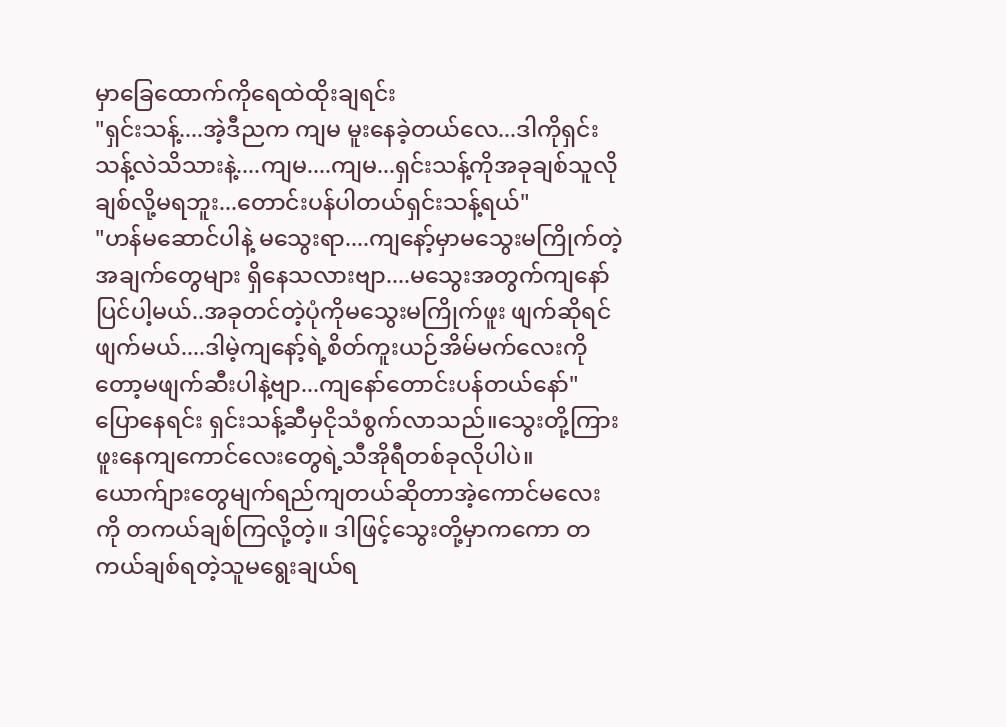မှာခြေထောက်ကိုရေထဲထိုးချရင်း
"ရှင်းသန့်....အဲ့ဒီညက ကျမ မူးနေခဲ့တယ်လေ...ဒါကိုရှင်းသန့်လဲသိသားနဲ့....ကျမ....ကျမ...ရှင်းသန့်ကိုအခုချစ်သူလိုချစ်လို့မရဘူး...တောင်းပန်ပါတယ်ရှင်းသန့်ရယ်"
"ဟန်မဆောင်ပါနဲ့ မသွေးရာ....ကျနော့်မှာမသွေးမကြိုက်တဲ့အချက်တွေများ ရှိနေသလားဗျာ....မသွေးအတွက်ကျနော်ပြင်ပါ့မယ်..အခုတင်တဲ့ပုံကိုမသွေးမကြိုက်ဖူး ဖျက်ဆိုရင်ဖျက်မယ်....ဒါမဲ့ကျနော့်ရဲ့စိတ်ကူးယဉ်အိမ်မက်လေးကိုတော့မဖျက်ဆီးပါနဲ့ဗျာ...ကျနော်တောင်းပန်တယ်နော်"
ပြောနေရင်း ရှင်းသန့်ဆီမှငိုသံစွက်လာသည်။သွေးတို့ကြားဖူးနေကျကောင်လေးတွေရဲ့သီအိုရီတစ်ခုလိုပါပဲ။ယောက်ျားတွေမျက်ရည်ကျတယ်ဆိုတာအဲ့ကောင်မလေးကို တကယ်ချစ်ကြလို့တဲ့။ ဒါဖြင့်သွေးတို့မှာကကော တကယ်ချစ်ရတဲ့သူမရွေးချယ်ရ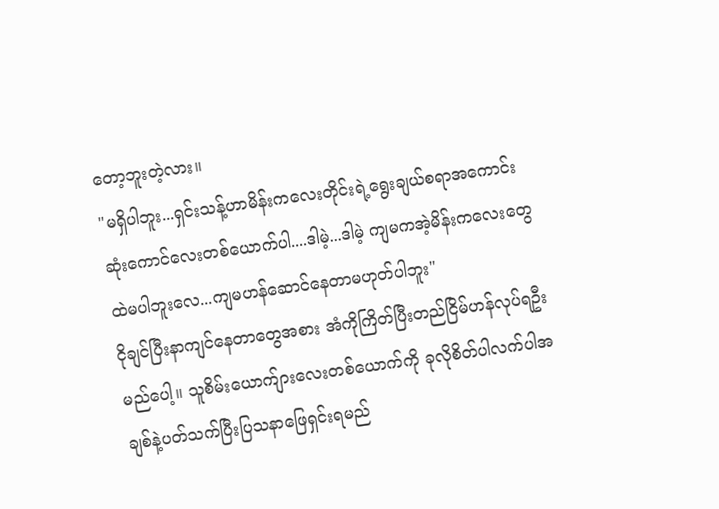တော့ဘူးတဲ့လား။
"မရှိပါဘူး...ရှင်းသန့်ဟာမိန်းကလေးတိုင်းရဲ့ရွေးချယ်စရာအကောင်းဆုံးကောင်လေးတစ်ယောက်ပါ....ဒါမဲ့...ဒါမဲ့ ကျမကအဲ့မိန်းကလေးတွေထဲမပါဘူးလေ...ကျမဟန်ဆောင်နေတာမဟုတ်ပါဘူး"
ငိုချင်ပြီးနာကျင်နေတာတွေအစား အံကိုကြိတ်ပြီးတည်ငြိမ်ဟန်လုပ်ရဦးမည်ပေါ့။ သူစိမ်းယောက်ျားလေးတစ်ယောက်ကို ခုလိုစိတ်ပါလက်ပါအချစ်နဲ့ပတ်သက်ပြီးပြသနာဖြေရှင်းရမည်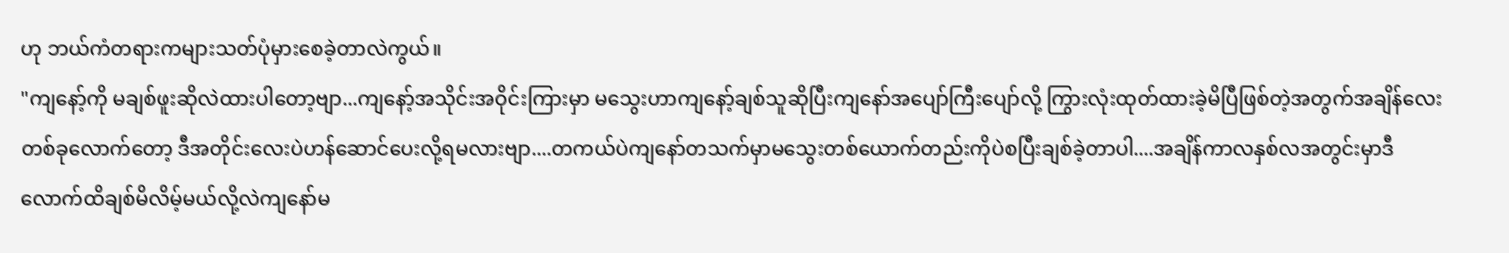ဟု ဘယ်ကံတရားကများသတ်ပုံမှားစေခဲ့တာလဲကွယ်။
"ကျနော့်ကို မချစ်ဖူးဆိုလဲထားပါတော့ဗျာ...ကျနော့်အသိုင်းအဝိုင်းကြားမှာ မသွေးဟာကျနော့်ချစ်သူဆိုပြီးကျနော်အပျော်ကြီးပျော်လို့ ကြွားလုံးထုတ်ထားခဲ့မိပြီဖြစ်တဲ့အတွက်အချိန်လေးတစ်ခုလောက်တော့ ဒီအတိုင်းလေးပဲဟန်ဆောင်ပေးလို့ရမလားဗျာ....တကယ်ပဲကျနော်တသက်မှာမသွေးတစ်ယောက်တည်းကိုပဲစပြီးချစ်ခဲ့တာပါ....အချိန်ကာလနှစ်လအတွင်းမှာဒီလောက်ထိချစ်မိလိမ့်မယ်လို့လဲကျနော်မ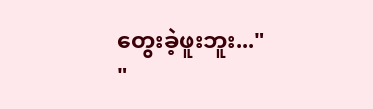တွေးခဲ့ဖူးဘူး..."
"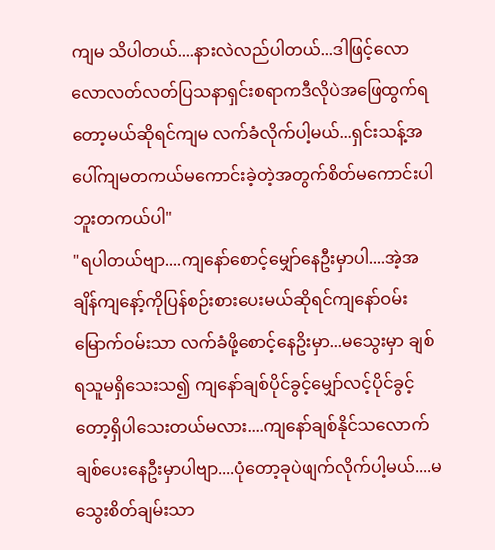ကျမ သိပါတယ်....နားလဲလည်ပါတယ်...ဒါဖြင့်လောလောလတ်လတ်ပြသနာရှင်းစရာကဒီလိုပဲအဖြေထွက်ရတော့မယ်ဆိုရင်ကျမ လက်ခံလိုက်ပါ့မယ်...ရှင်းသန့်အပေါ်ကျမတကယ်မကောင်းခဲ့တဲ့အတွက်စိတ်မကောင်းပါဘူးတကယ်ပါ"
"ရပါတယ်ဗျာ....ကျနော်စောင့်မျှော်နေဦးမှာပါ....အဲ့အချိန်ကျနော့်ကိုပြန်စဉ်းစားပေးမယ်ဆိုရင်ကျနော်ဝမ်းမြောက်ဝမ်းသာ လက်ခံဖို့စောင့်နေဥိးမှာ...မသွေးမှာ ချစ်ရသူမရှိသေးသ၍ ကျနော်ချစ်ပိုင်ခွင့်မျှော်လင့်ပိုင်ခွင့်တော့ရှိပါသေးတယ်မလား....ကျနော်ချစ်နိုင်သလောက်ချစ်ပေးနေဦးမှာပါဗျာ....ပုံတော့ခုပဲဖျက်လိုက်ပါ့မယ်....မသွေးစိတ်ချမ်းသာ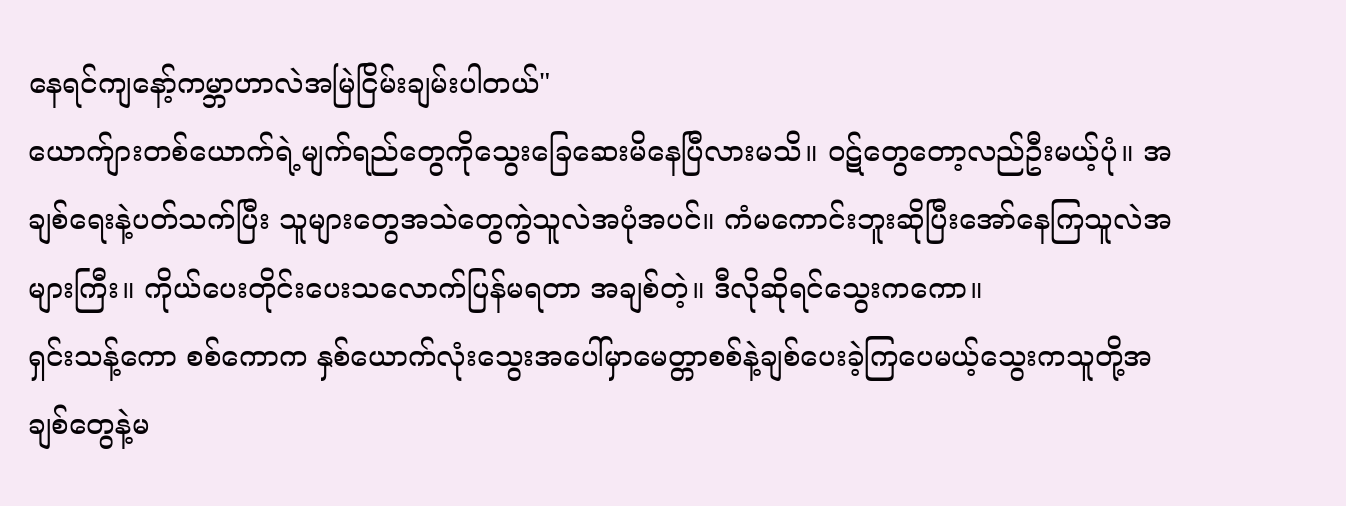နေရင်ကျနော့်ကမ္ဘာဟာလဲအမြဲငြိမ်းချမ်းပါတယ်"
ယောက်ျားတစ်ယောက်ရဲ့မျက်ရည်တွေကိုသွေးခြေဆေးမိနေပြီလားမသိ။ ဝဋ်တွေတော့လည်ဦးမယ့်ပုံ။ အချစ်ရေးနဲ့ပတ်သက်ပြီး သူများတွေအသဲတွေကွဲသူလဲအပုံအပင်။ ကံမကောင်းဘူးဆိုပြီးအော်နေကြသူလဲအများကြီး။ ကိုယ်ပေးတိုင်းပေးသလောက်ပြန်မရတာ အချစ်တဲ့။ ဒီလိုဆိုရင်သွေးကကော။
ရှင်းသန့်ကော စစ်ကောက နှစ်ယောက်လုံးသွေးအပေါ်မှာမေတ္တာစစ်နဲ့ချစ်ပေးခဲ့ကြပေမယ့်သွေးကသူတို့အချစ်တွေနဲ့မ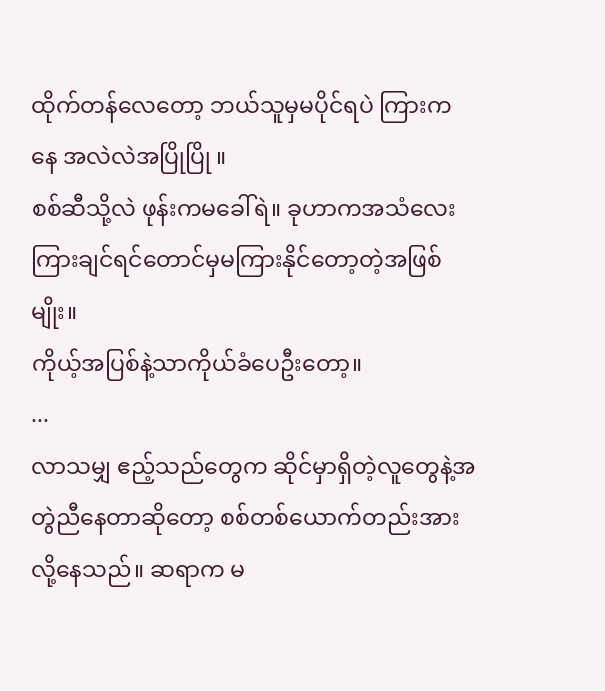ထိုက်တန်လေတော့ ဘယ်သူမှမပိုင်ရပဲ ကြားကနေ အလဲလဲအပြိုပြို ။
စစ်ဆီသို့လဲ ဖုန်းကမခေါ်ရဲ။ ခုဟာကအသံလေးကြားချင်ရင်တောင်မှမကြားနိုင်တော့တဲ့အဖြစ်မျိုး။
ကိုယ့်အပြစ်နဲ့သာကိုယ်ခံပေဦးတော့။
...
လာသမျှ ဧည့်သည်တွေက ဆိုင်မှာရှိတဲ့လူတွေနဲ့အတွဲညီနေတာဆိုတော့ စစ်တစ်ယောက်တည်းအားလို့နေသည်။ ဆရာက မ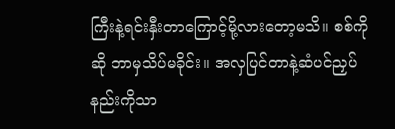ကြီးနဲ့ရင်းနှီးတာကြောင့်မို့လားတော့မသိ။ စစ်ကိုဆို ဘာမှသိပ်မခိုင်း။ အလှပြင်တာနဲ့ဆံပင်ညှပ်နည်းကိုသာ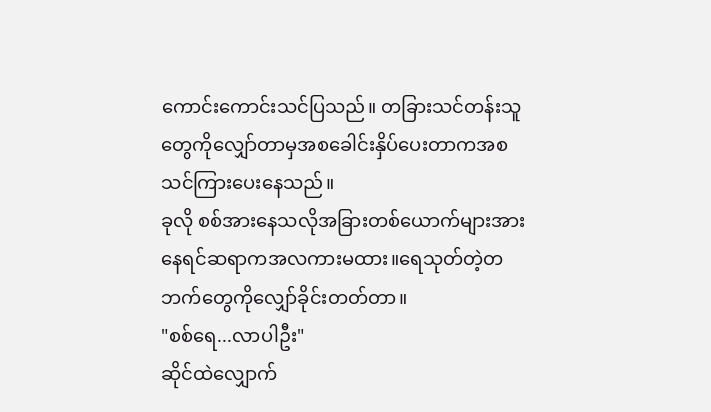ကောင်းကောင်းသင်ပြသည်။ တခြားသင်တန်းသူတွေကိုလျှော်တာမှအစခေါင်းနှိပ်ပေးတာကအစ သင်ကြားပေးနေသည်။
ခုလို စစ်အားနေသလိုအခြားတစ်ယောက်များအားနေရင်ဆရာကအလကားမထား။ရေသုတ်တဲ့တဘက်တွေကိုလျှော်ခိုင်းတတ်တာ။
"စစ်ရေ...လာပါဦး"
ဆိုင်ထဲလျှောက်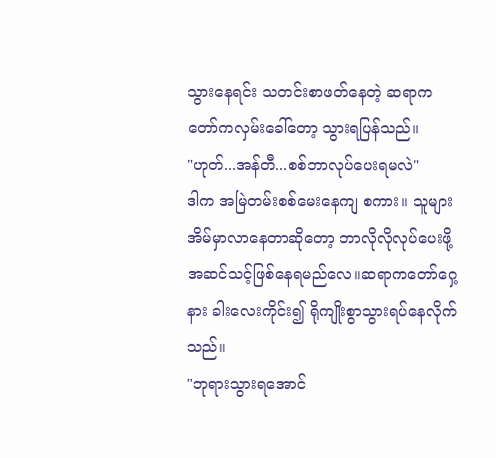သွားနေရင်း သတင်းစာဖတ်နေတဲ့ ဆရာကတော်ကလှမ်းခေါ်တော့ သွားရပြန်သည်။
"ဟုတ်...အန်တီ...စစ်ဘာလုပ်ပေးရမလဲ"
ဒါက အမြဲတမ်းစစ်မေးနေကျ စကား။ သူများအိမ်မှာလာနေတာဆိုတော့ ဘာလိုလိုလုပ်ပေးဖို့အဆင်သင့်ဖြစ်နေရမည်လေ။ဆရာကတော်ဂှေ့နား ခါးလေးကိုင်း၍ ရိုကျိုးစွာသွားရပ်နေလိုက်သည်။
"ဘုရားသွားရအောင်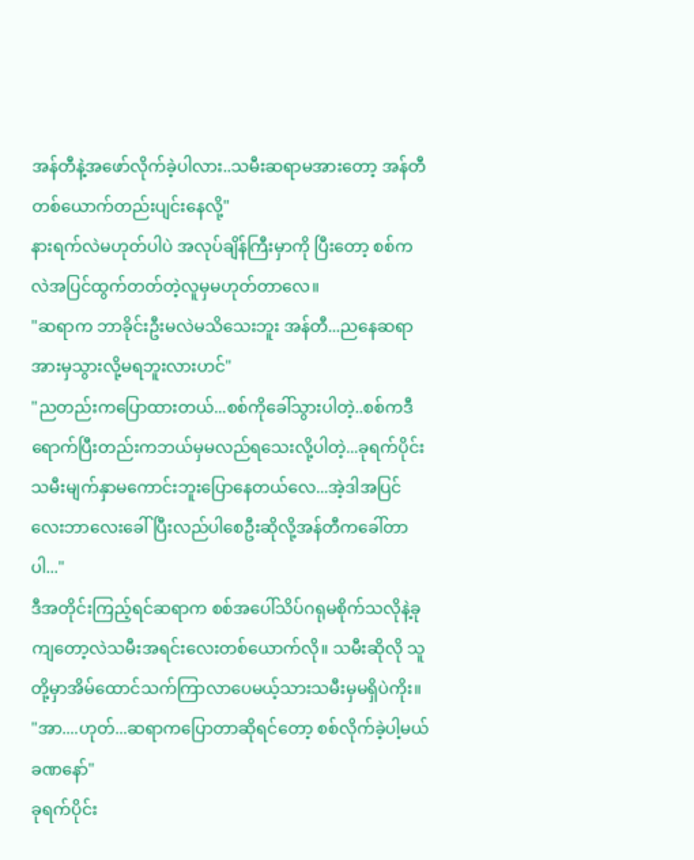အန်တီနဲ့အဖော်လိုက်ခဲ့ပါလား..သမီးဆရာမအားတော့ အန်တီတစ်ယောက်တည်းပျင်းနေလို့"
နားရက်လဲမဟုတ်ပါပဲ အလုပ်ချိန်ကြီးမှာကို ပြီးတော့ စစ်ကလဲအပြင်ထွက်တတ်တဲ့လူမှမဟုတ်တာလေ။
"ဆရာက ဘာခိုင်းဦးမလဲမသိသေးဘူး အန်တီ...ညနေဆရာအားမှသွားလို့မရဘူးလားဟင်"
"ညတည်းကပြောထားတယ်...စစ်ကိုခေါ်သွားပါတဲ့..စစ်ကဒီရောက်ပြီးတည်းကဘယ်မှမလည်ရသေးလို့ပါတဲ့...ခုရက်ပိုင်းသမီးမျက်နှာမကောင်းဘူးပြောနေတယ်လေ...အဲ့ဒါအပြင်လေးဘာလေးခေါ်ပြီးလည်ပါစေဦးဆိုလို့အန်တီကခေါ်တာပါ..."
ဒီအတိုင်းကြည့်ရင်ဆရာက စစ်အပေါ်သိပ်ဂရုမစိုက်သလိုနဲ့ခုကျတော့လဲသမီးအရင်းလေးတစ်ယောက်လို။ သမီးဆိုလို သူတို့မှာအိမ်ထောင်သက်ကြာလာပေမယ့်သားသမီးမှမရှိပဲကိုး။
"အာ....ဟုတ်...ဆရာကပြောတာဆိုရင်တော့ စစ်လိုက်ခဲ့ပါ့မယ်ခဏနော်"
ခုရက်ပိုင်း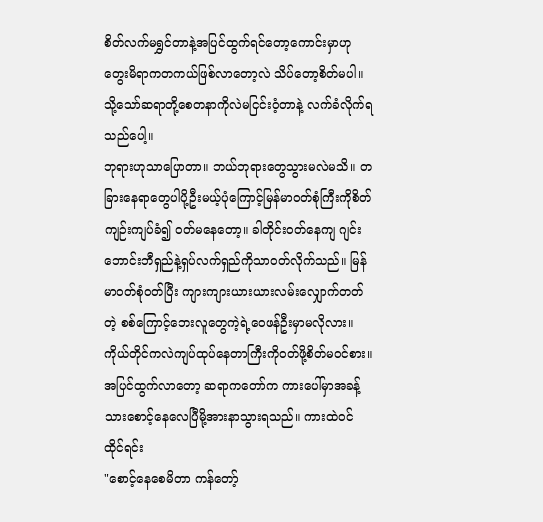စိတ်လက်မရွှင်တာနဲ့အပြင်ထွက်ရင်တော့ကောင်းမှာဟုတွေးမိရာကတကယ်ဖြစ်လာတော့လဲ သိပ်တော့စိတ်မပါ။ သို့သော်ဆရာတို့စေတနာကိုလဲမငြင်းဝံ့တာနဲ့ လက်ခံလိုက်ရသည်ပေါ့။
ဘုရားဟုသာပြောတာ။ ဘယ်ဘုရားတွေသွားမလဲမသိ။ တခြားနေရာတွေပါပို့ဦးမယ့်ပုံကြောင့်မြန်မာဝတ်စုံကြီးကိုစိတ်ကျဉ်းကျပ်ခံ၍ ဝတ်မနေတော့။ ခါတိုင်းဝတ်နေကျ ဂျင်းဘောင်းဘီရှည်နဲ့ရှပ်လက်ရှည်ကိုသာဝတ်လိုက်သည်။ မြန်မာဝတ်စုံဝတ်ပြီး ကျားကျားယားယားလမ်းလျှောက်တတ်တဲ့ စစ်ကြောင့်ဘေးလူတွေကဲ့ရဲ့ဝေဖန်ဦးမှာမလိုလား။ ကိုယ်တိုင်ကလဲကျပ်ထုပ်နေတာကြီးကိုဝတ်ဖို့စိတ်မဝင်စား။
အပြင်ထွက်လာတော့ ဆရာကတော်က ကားပေါ်မှာအခန့်သားစောင့်နေလေပြီမို့အားနာသွားရသည်။ ကားထဲဝင်ထိုင်ရင်း
"စောင့်နေစေမိတာ ကန်တော့်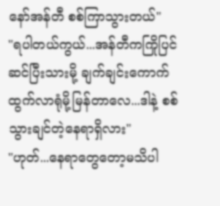နော်အန်တီ စစ်ကြာသွားတယ်"
"ရပါတယ်ကွယ်...အန်တီကကြိုပြင်ဆင်ပြီးသားမို့ ချက်ချင်းကောက်ထွက်လာရုံမို့မြန်တာလေ...ဒါနဲ့ စစ်သွားချင်တဲ့နေရာရှိလား"
"ဟုတ်...နေရာတွေတော့မသိပါ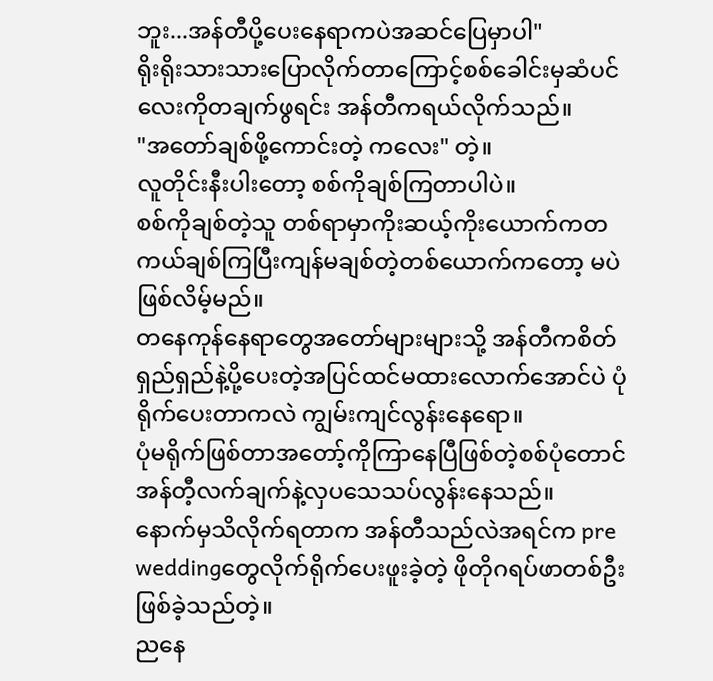ဘူး...အန်တီပို့ပေးနေရာကပဲအဆင်ပြေမှာပါ"
ရိုးရိုးသားသားပြောလိုက်တာကြောင့်စစ်ခေါင်းမှဆံပင်လေးကိုတချက်ဖွရင်း အန်တီကရယ်လိုက်သည်။
"အတော်ချစ်ဖို့ကောင်းတဲ့ ကလေး" တဲ့။
လူတိုင်းနီးပါးတော့ စစ်ကိုချစ်ကြတာပါပဲ။
စစ်ကိုချစ်တဲ့သူ တစ်ရာမှာကိုးဆယ့်ကိုးယောက်ကတကယ်ချစ်ကြပြီးကျန်မချစ်တဲ့တစ်ယောက်ကတော့ မပဲဖြစ်လိမ့်မည်။
တနေကုန်နေရာတွေအတော်များများသို့ အန်တီကစိတ်ရှည်ရှည်နဲ့ပို့ပေးတဲ့အပြင်ထင်မထားလောက်အောင်ပဲ ပုံရိုက်ပေးတာကလဲ ကျွမ်းကျင်လွန်းနေရော။
ပုံမရိုက်ဖြစ်တာအတော့်ကိုကြာနေပြီဖြစ်တဲ့စစ်ပုံတောင်အန်တီ့လက်ချက်နဲ့လှပသေသပ်လွန်းနေသည်။
နောက်မှသိလိုက်ရတာက အန်တီသည်လဲအရင်က pre weddingတွေလိုက်ရိုက်ပေးဖူးခဲ့တဲ့ ဖိုတိုဂရပ်ဖာတစ်ဦးဖြစ်ခဲ့သည်တဲ့။
ညနေ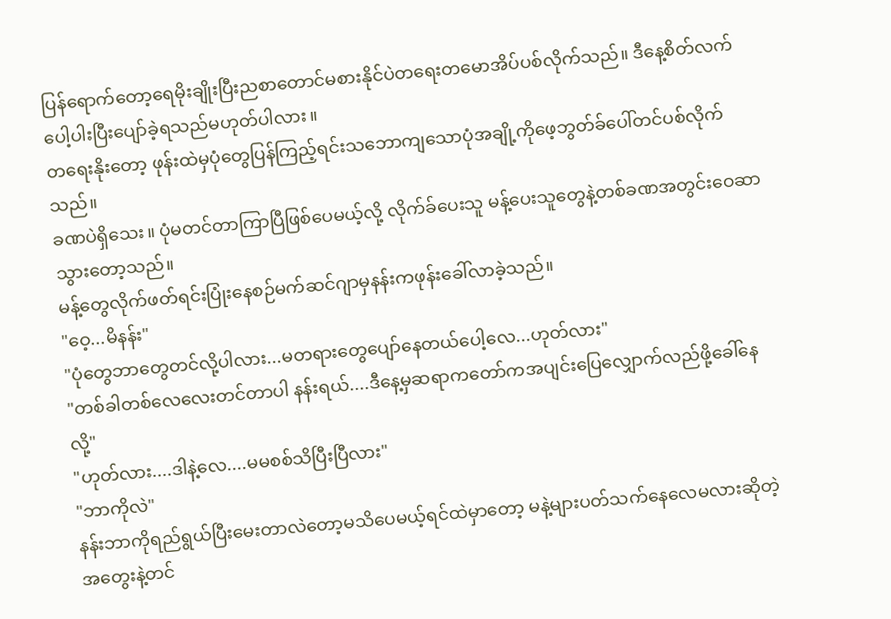ပြန်ရောက်တော့ရေမိုးချိုးပြီးညစာတောင်မစားနိုင်ပဲတရေးတမောအိပ်ပစ်လိုက်သည်။ ဒီနေ့စိတ်လက်ပေါ့ပါးပြီးပျော်ခဲ့ရသည်မဟုတ်ပါလား။
တရေးနိုးတော့ ဖုန်းထဲမှပုံတွေပြန်ကြည့်ရင်းသဘောကျသောပုံအချို့ကိုဖေ့ဘွတ်ခ်ပေါ်တင်ပစ်လိုက်သည်။
ခဏပဲရှိသေး။ ပုံမတင်တာကြာပြီဖြစ်ပေမယ့်လို့ လိုက်ခ်ပေးသူ မန့်ပေးသူတွေနဲ့တစ်ခဏအတွင်းဝေဆာသွားတော့သည်။
မန့်တွေလိုက်ဖတ်ရင်းပြုံးနေစဉ်မက်ဆင်ဂျာမှနန်းကဖုန်းခေါ်လာခဲ့သည်။
"ဝေ့...မိနန်း"
"ပုံတွေဘာတွေတင်လို့ပါလား...မတရားတွေပျော်နေတယ်ပေါ့လေ...ဟုတ်လား"
"တစ်ခါတစ်လေလေးတင်တာပါ နန်းရယ်....ဒီနေ့မှဆရာကတော်ကအပျင်းပြေလျှောက်လည်ဖို့ခေါ်နေလို့"
"ဟုတ်လား....ဒါနဲ့လေ....မမစစ်သိပြီးပြီလား"
"ဘာကိုလဲ"
နန်းဘာကိုရည်ရွယ်ပြီးမေးတာလဲတော့မသိပေမယ့်ရင်ထဲမှာတော့ မနဲ့များပတ်သက်နေလေမလားဆိုတဲ့ အတွေးနဲ့တင်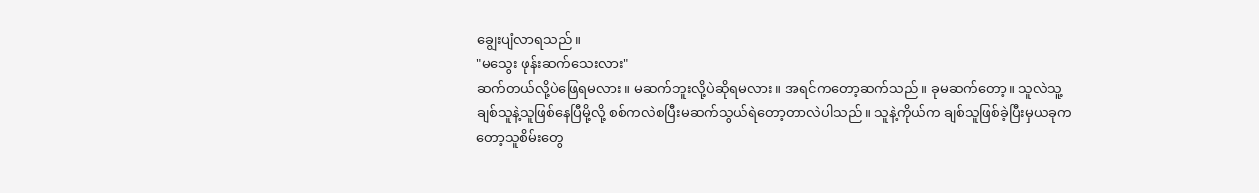ချွေးပျံလာရသည်။
"မသွေး ဖုန်းဆက်သေးလား"
ဆက်တယ်လို့ပဲဖြေရမလား။ မဆက်ဘူးလို့ပဲဆိုရမလား။ အရင်ကတော့ဆက်သည်။ ခုမဆက်တော့။ သူလဲသူ့ချစ်သူနဲ့သူဖြစ်နေပြီမို့လို့ စစ်ကလဲစပြီးမဆက်သွယ်ရဲတော့တာလဲပါသည်။ သူနဲ့ကိုယ်က ချစ်သူဖြစ်ခဲ့ပြီးမှယခုကတော့သူစိမ်းတွေ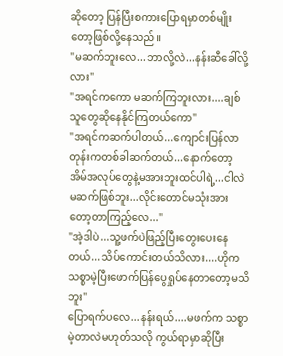ဆိုတော့ ပြန်ပြီးစကားပြောရမှာတစ်မျိုးတော့ဖြစ်လို့နေသည်။
"မဆက်ဘူးလေ...ဘာလို့လဲ...နန်းဆီခေါ်လို့လား"
"အရင်ကကော မဆက်ကြဘူးလား....ချစ်သူတွေဆိုနေနိုင်ကြတယ်ကော"
"အရင်ကဆက်ပါတယ်...ကျောင်းပြန်လာတုန်းကတစ်ခါဆက်တယ်...နောက်တော့အိမ်အလုပ်တွေနဲ့မအားဘူးထင်ပါရဲ့...ငါလဲမဆက်ဖြစ်ဘူး...လိုင်းတောင်မသုံးအားတော့တာကြည့်လေ..."
"အဲ့ဒါပဲ...သူ့ဖက်ပဲဖြည့်ပြီးတွေးပေးနေတယ်...သိပ်ကောင်းတယ်သိလား....ဟိုကသစ္စာမဲ့ပြီးဖောက်ပြန်ပွေရှုပ်နေတာတော့မသိဘူး"
ပြောရက်ပလေ...နန်းရယ်....မဖက်က သစ္စာမဲ့တာလဲမဟုတ်သလို ကွယ်ရာမှာဆိုပြီး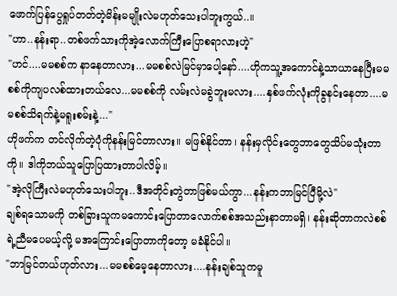ဖောက်ပြန်ပွေရှုပ်တတ်တဲ့မိန်းမမျိုးလဲမဟုတ်သေးပါဘူးကွယ်..။
"ဟာ..နန်းရာ..တစ်ဖက်သားကိုအဲ့လောက်ကြီးပြောစရာလားဟဲ့"
"ဟင်....မမစစ်က နာနေတာလား...မမစစ်လဲမြင်မှာပေါ့နော်....ဟိုကသူ့အကောင်နဲ့သာယာနေပြီးမမစစ်ကိုကျပလစ်ထားတယ်လေ...မမစစ်ကို လမ်းလဲမခွဲဘူးမလား....နှစ်ဖက်လုံးကိုခွနင်းနေတာ....မမစစ်သိရက်နဲ့မရူးစမ်းနဲ့..."
ဟိုဖက်က တင်လိုက်တဲ့ပုံကိုနန်းမြင်တာလား။ မဖြစ်နိုင်တာ၊ နန်းမှလိုင်းတွေဘာတွေသိပ်မသုံးတာကို။ ဒါကိုဘယ်သူပြောပြထားတာပါလိမ့်။
"အဲ့လိုကြီးလဲမဟုတ်သေးပါဘူး..ဒီအတိုင်းတွဲတာဖြစ်မယ်ကွာ...နန်းကဘာမြင်ပြီမို့လဲ"
ချစ်ရသောမကို တစ်ခြားသူကမကောင်းပြောတာလောက်စစ်အသည်းနာတာမရှိ၊ နန်းဆိုတာကလဲစစ်ရဲ့ညီမပေမယ့်လို့ မအကြောင်းပြောတာကိုတော့ မခံနိုင်ပါ။
"ဘာမြင်တယ်ဟုတ်လား...မမစစ်မေ့နေတာလား....နန်းချစ်သူကမူ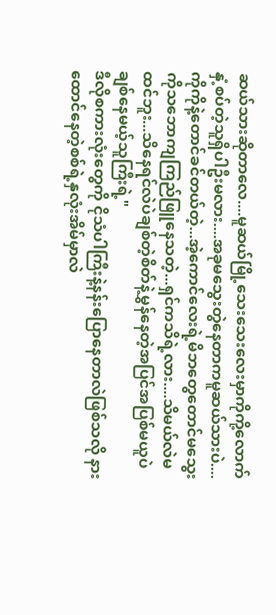ဆယ်သားဆိုတာလေ....မူဆယ်မြို့သေးသေးလေးမှာကိုကို့လောက်နှံ့စပ်တဲ့သူရှိပါဦးမလား....အခုမသွေးတွဲနေတာကမူဆယ်သားပဲ....ကိုကိုနဲ့တောင်ခင်တယ်တဲ့...အဲ့ကောင်လေးရဲ့မိဘတွေတောင်မသွေးကိုသဘောကျကြည်ဖြူနေသတဲ့...ရှင်ကသိရဲ့လား....သိမယ်လဲမထင်ဘူး...သိနေရင်လဲပဲချစ်တဲ့စိတ်နဲ့မွှန်နေတဲ့အပြင်အပြစ်မယူပဲချစ်နေမယ့်သူကြီးရဲ့"
ဒီလိုစကားလုံးတွေကို ငိုသံပါကြီးနဲ့နန်းပြောနေတာလဲဖြစ်သလို နားထောင်နေတဲ့စစ်ရဲ့နှလုံးအိမ်မှာလဲ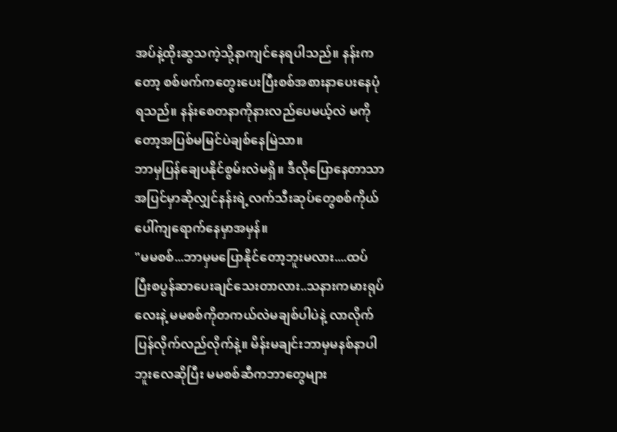အပ်နဲ့ထိုးဆွသကဲ့သို့နာကျင်နေရပါသည်။ နန်းကတော့ စစ်ဖက်ကတွေးပေးပြီးစစ်အစားနာပေးနေပုံရသည်။ နန်းစေတနာကိုနားလည်ပေမယ့်လဲ မကိုတော့အပြစ်မမြင်ပဲချစ်နေမြဲသာ။
ဘာမှပြန်ချေပနိုင်စွမ်းလဲမရှိ။ ဒီလိုပြောနေတာသာအပြင်မှာဆိုလျှင်နန်းရဲ့လက်သီးဆုပ်တွေစစ်ကိုယ်ပေါ်ကျရောက်နေမှာအမှန်။
"မမစစ်...ဘာမှမပြောနိုင်တော့ဘူးမလား....ထပ်ပြီးစပွန်ဆာပေးချင်သေးတာလား..သနားကမားရုပ်လေးနဲ့ မမစစ်ကိုတကယ်လဲမချစ်ပါပဲနဲ့ လာလိုက်ပြန်လိုက်လည်လိုက်နဲ့။ မိန်းမချင်းဘာမှမနစ်နာပါဘူးလေဆိုပြီး မမစစ်ဆီကဘာတွေများ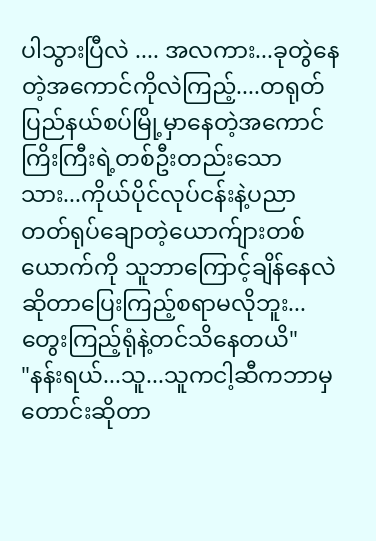ပါသွားပြီလဲ .... အလကား...ခုတွဲနေတဲ့အကောင်ကိုလဲကြည့်....တရုတ်ပြည်နယ်စပ်မြို့မှာနေတဲ့အကောင်ကြိးကြီးရဲ့တစ်ဦးတည်းသောသား...ကိုယ်ပိုင်လုပ်ငန်းနဲ့ပညာတတ်ရုပ်ချောတဲ့ယောက်ျားတစ်ယောက်ကို သူဘာကြောင့်ချိန်နေလဲဆိုတာပြေးကြည့်စရာမလိုဘူး...တွေးကြည့်ရုံနဲ့တင်သိနေတယိ"
"နန်းရယ်...သူ...သူကငါ့ဆီကဘာမှတောင်းဆိုတာ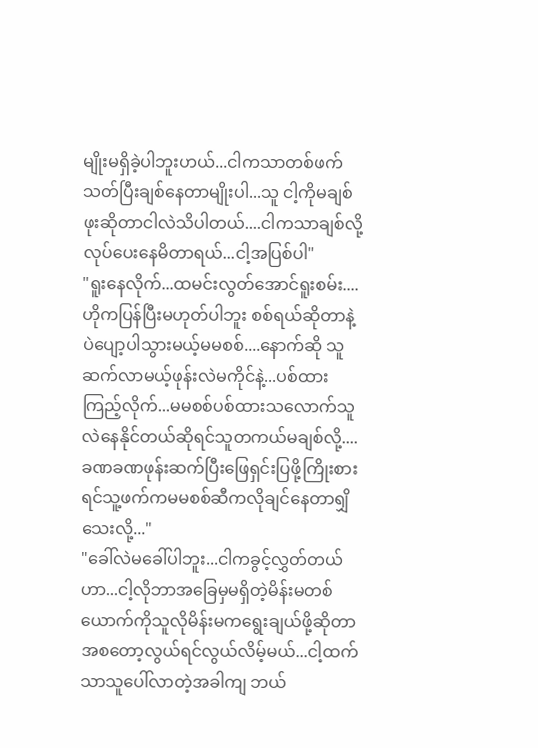မျိုးမရှိခဲ့ပါဘူးဟယ်...ငါကသာတစ်ဖက်သတ်ပြီးချစ်နေတာမျိုးပါ...သူ ငါ့ကိုမချစ်ဖုးဆိုတာငါလဲသိပါတယ်....ငါကသာချစ်လို့လုပ်ပေးနေမိတာရယ်...ငါ့အပြစ်ပါ"
"ရူးနေလိုက်...ထမင်းလွတ်အောင်ရူးစမ်း....ဟိုကပြန်ပြီးမဟုတ်ပါဘူး စစ်ရယ်ဆိုတာနဲ့ပဲပျော့ပါသွားမယ့်မမစစ်....နောက်ဆို သူဆက်လာမယ့်ဖုန်းလဲမကိုင်နဲ့...ပစ်ထားကြည့်လိုက်...မမစစ်ပစ်ထားသလောက်သူလဲနေနိုင်တယ်ဆိုရင်သူတကယ်မချစ်လို့....ခဏခဏဖုန်းဆက်ပြီးဖြေရှင်းပြဖို့ကြိုးစားရင်သူ့ဖက်ကမမစစ်ဆီကလိုချင်နေတာရျှိသေးလို့..."
"ခေါ်လဲမခေါ်ပါဘူး...ငါကခွင့်လွှတ်တယ်ဟာ...ငါ့လိုဘာအခြေမှမရှိတဲ့မိန်းမတစ်ယောက်ကိုသူလိုမိန်းမကရွေးချယ်ဖို့ဆိုတာ အစတော့လွယ်ရင်လွယ်လိမ့်မယ်...ငါ့ထက်သာသူပေါ်လာတဲ့အခါကျ ဘယ်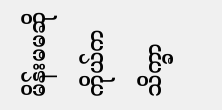မိန်းမမဆိုကိုယ်ကသိက္ခာ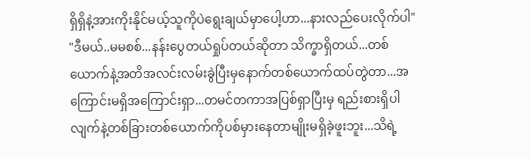ရှိရှိနဲ့အားကိုးနိုင်မယ့်သူကိုပဲရွေးချယ်မှာပေါ့ဟာ...နားလည်ပေးလိုက်ပါ"
"ဒီမယ်..မမစစ်...နန်းပွေတယ်ရှုပ်တယ်ဆိုတာ သိက္ခာရှိတယ်...တစ်ယောက်နဲ့အတိအလင်းလမ်းခွဲပြီးမှနောက်တစ်ယောက်ထပ်တွဲတာ...အကြောင်းမရှိအကြောင်းရှာ...တမင်တကာအပြစ်ရှာပြီးမှ ရည်းစားရှိပါလျက်နဲ့တစ်ခြားတစ်ယောက်ကိုပစ်မှားနေတာမျိုးမရှိခဲ့ဖူးဘူး...သိရဲ့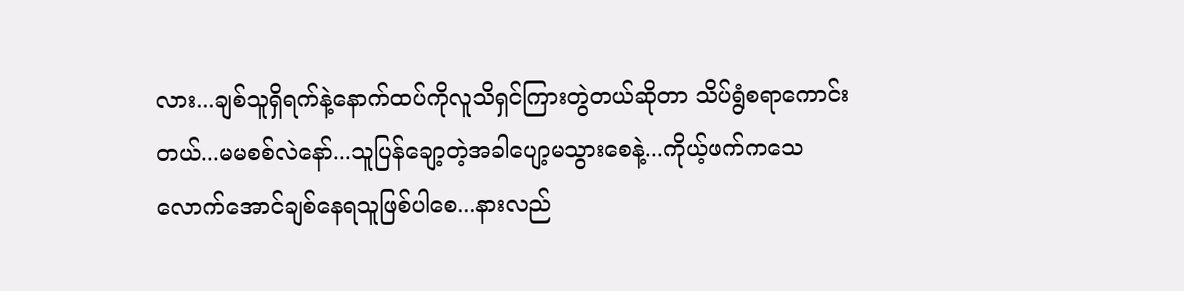လား...ချစ်သူရှိရက်နဲ့နောက်ထပ်ကိုလူသိရှင်ကြားတွဲတယ်ဆိုတာ သိပ်ရွံစရာကောင်းတယ်...မမစစ်လဲနော်...သူပြန်ချော့တဲ့အခါပျော့မသွားစေနဲ့...ကိုယ့်ဖက်ကသေလောက်အောင်ချစ်နေရသူဖြစ်ပါစေ...နားလည်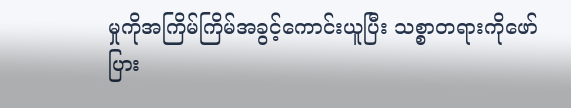မှုကိုအကြိမ်ကြိမ်အခွင့်ကောင်းယူပြီး သစ္စာတရားကိုဖော်ပြား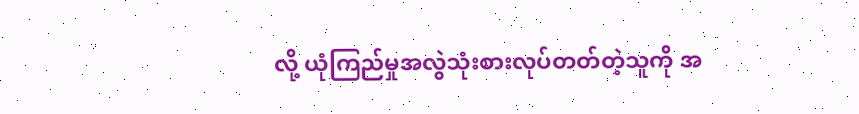လို့ ယုံကြည်မှုအလွဲသုံးစားလုပ်တတ်တဲ့သူကို အ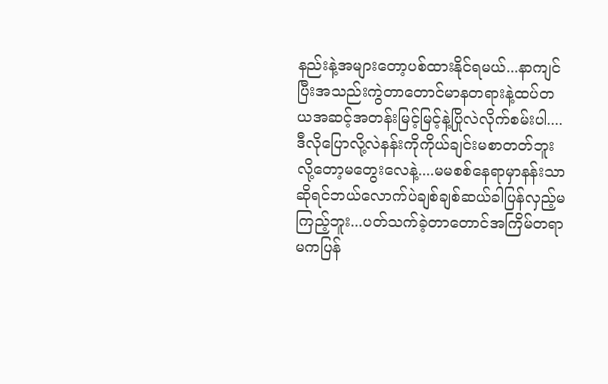နည်းနဲ့အများတော့ပစ်ထားနိုင်ရမယ်...နာကျင်ပြီးအသည်းကွဲတာတောင်မာနတရားနဲ့ထပ်တယအဆင့်အတန်းမြင့်မြင့်နဲ့ပြိုလဲလိုက်စမ်းပါ....ဒီလိုပြောလို့လဲနန်းကိုကိုယ်ချင်းမစာတတ်ဘူးလို့တော့မတွေးလေနဲ့....မမစစ်နေရာမှာနန်းသာဆိုရင်ဘယ်လောက်ပဲချစ်ချစ်ဆယ်ခါပြန်လှည့်မကြည့်ဘူး...ပတ်သက်ခဲ့တာတောင်အကြိမ်တရာမကပြန်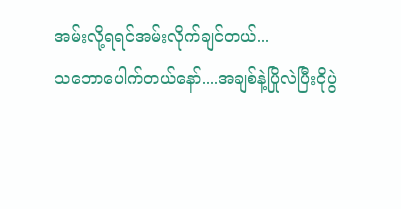အမ်းလို့ရရင်အမ်းလိုက်ချင်တယ်...
သဘောပေါက်တယ်နော်....အချစ်နဲ့ပြိုလဲပြီးငိုပွဲ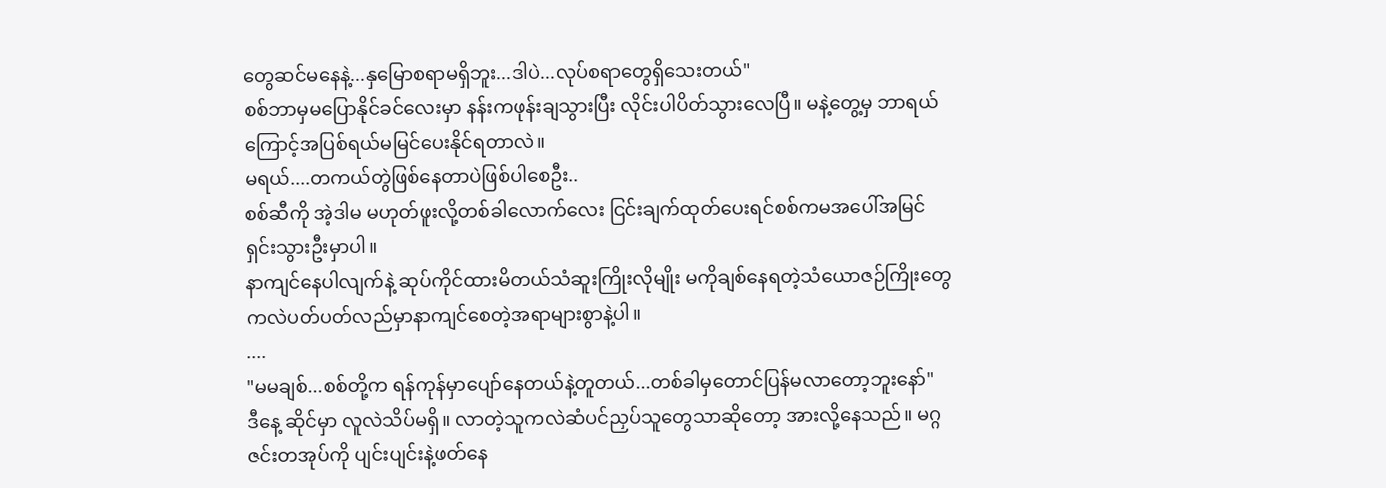တွေဆင်မနေနဲ့...နှမြောစရာမရှိဘူး...ဒါပဲ...လုပ်စရာတွေရှိသေးတယ်"
စစ်ဘာမှမပြောနိုင်ခင်လေးမှာ နန်းကဖုန်းချသွားပြီး လိုင်းပါပိတ်သွားလေပြီ။ မနဲ့တွေ့မှ ဘာရယ်ကြောင့်အပြစ်ရယ်မမြင်ပေးနိုင်ရတာလဲ။
မရယ်....တကယ်တွဲဖြစ်နေတာပဲဖြစ်ပါစေဦး..
စစ်ဆီကို အဲ့ဒါမ မဟုတ်ဖူးလို့တစ်ခါလောက်လေး ငြင်းချက်ထုတ်ပေးရင်စစ်ကမအပေါ်အမြင်ရှင်းသွားဦးမှာပါ။
နာကျင်နေပါလျက်နဲ့ ဆုပ်ကိုင်ထားမိတယ်သံဆူးကြိုးလိုမျိုး မကိုချစ်နေရတဲ့သံယောဇဉ်ကြိုးတွေကလဲပတ်ပတ်လည်မှာနာကျင်စေတဲ့အရာများစွာနဲ့ပါ။
....
"မမချစ်...စစ်တို့က ရန်ကုန်မှာပျော်နေတယ်နဲ့တူတယ်...တစ်ခါမှတောင်ပြန်မလာတော့ဘူးနော်"
ဒီနေ့ ဆိုင်မှာ လူလဲသိပ်မရှိ။ လာတဲ့သူကလဲဆံပင်ညှပ်သူတွေသာဆိုတော့ အားလို့နေသည်။ မဂ္ဂဇင်းတအုပ်ကို ပျင်းပျင်းနဲ့ဖတ်နေ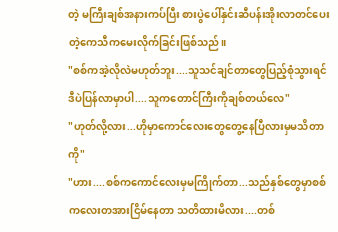တဲ့ မကြီးချစ်အနားကပ်ပြီး စားပွဲပေါ်နှင်းဆီပန်းအိုးလာတင်ပေးတဲ့ကေသီကမေးလိုက်ခြင်းဖြစ်သည်။
"စစ်ကအဲ့လိုလဲမဟုတ်ဘူး....သူသင်ချင်တာတွေပြည့်စုံသွားရင်ဒီပဲပြန်လာမှာပါ....သူကတောင်ကြီးကိုချစ်တယ်လေ"
"ဟုတ်လို့လား...ဟိုမှာကောင်လေးတွေတွေ့နေပြီလားမှမသိတာကို"
"ဟား....စစ်ကကောင်လေးမှမကြိုက်တာ...သည်နှစ်တွေမှာစစ်ကလေးတအားငြိမ်နေတာ သတိထားမိလား....တစ်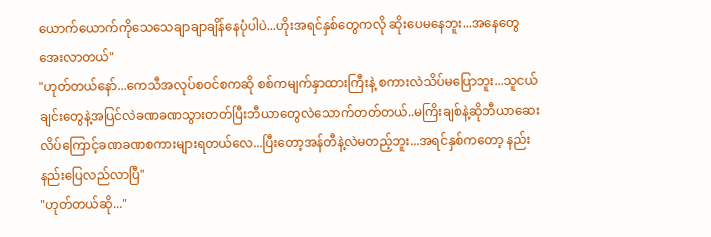ယောက်ယောက်ကိုသေသေချာချာချိန်နေပုံပါပဲ...ဟိုးအရင်နှစ်တွေကလို ဆိုးပေမနေဘူး...အနေတွေအေးလာတယ်"
"ဟုတ်တယ်နော်...ကေသီအလုပ်စဝင်စကဆို စစ်ကမျက်နှာထားကြီးနဲ့ စကားလဲသိပ်မပြောဘူး...သူငယ်ချင်းတွေနဲ့အပြင်လဲခဏခဏသွားတတ်ပြီးဘီယာတွေလဲသောက်တတ်တယ်..မကြိးချစ်နဲ့ဆိုဘီယာဆေးလိပ်ကြောင့်ခဏခဏစကားများရတယ်လေ...ပြီးတော့အန်တီနဲ့လဲမတည့်ဘူး...အရင်နှစ်ကတော့ နည်းနည်းပြေလည်လာပြီ"
"ဟုတ်တယ်ဆို..."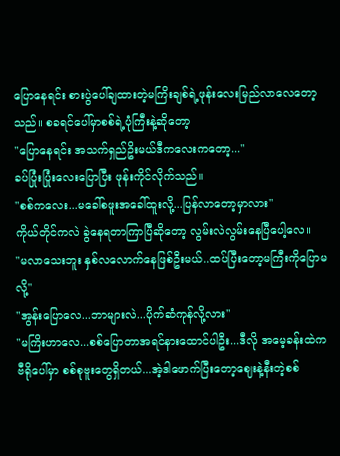ပြောနေရင်း စားပွဲပေါ်ချထားတဲ့မကြိးချစ်ရဲ့ဖုန်းလေးမြည်လာလေတော့သည်။ စခရင်ပေါ်မှာစစ်ရဲ့ပုံကြီးနဲ့ဆိုတော့
"ပြောနေရင်း အသက်ရှည်ဥိးမယ်ဒီကလေးကတော့..."
ခပ်ပြုံးပြုံးလေးပြောပြီး ဖုန်းကိုင်လိုက်သည်။
"စစ်ကလေး...မခေါ်စဖူးအခေါ်ထူးလို့...ပြန်လာတော့မှာလား"
ကိုယ်တိုင်ကလဲ ခွဲနေရတာကြာပြီဆိုတော့ လွမ်းလဲလွမ်းနေပြီပေါ့လေ။
"မလာသေးဘူး နှစ်လလောက်နေဖြစ်ဦးမယ်..ထပ်ပြီးတော့မကြီးကိုပြောမလို့"
"အွန်းပြောလေ...ဘာများလဲ...ပိုက်ဆံကုန်လို့လား"
"မကြိးဟာလေ...စစ်ပြောတာအရင်နားထောင်ပါဦး...ဒီလို အမေ့ခန်းထဲကဗီရိုပေါ်မှာ စစ်စုဗူးတွေရှိတယ်...အဲ့ဒါဖောက်ပြီးတော့ဈေးနဲ့နီးတဲ့စစ်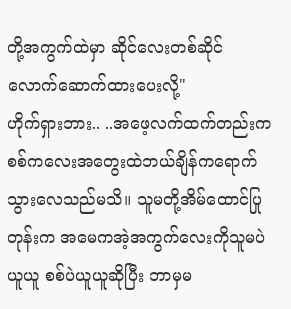တို့အကွက်ထဲမှာ ဆိုင်လေးတစ်ဆိုင်လောက်ဆောက်ထားပေးလို့"
ဟိုက်ရှားဘား.. ..အဖေ့လက်ထက်တည်းက စစ်ကလေးအတွေးထဲဘယ်ချိန်ကရောက်သွားလေသည်မသိ။ သူမတို့အိမ်ထောင်ပြုတုန်းက အမေကအဲ့အကွက်လေးကိုသူမပဲယူယူ စစ်ပဲယူယူဆိုပြီး ဘာမှမ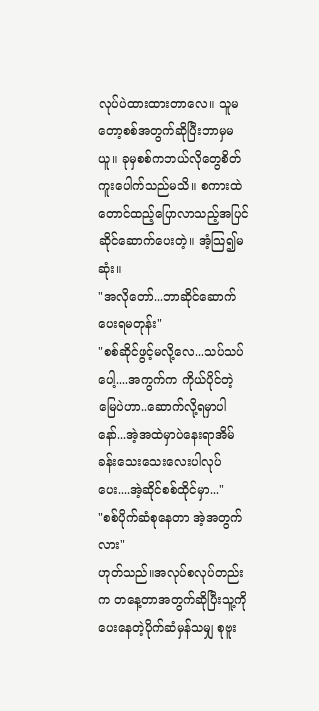လုပ်ပဲထားထားတာလေ။ သူမတော့စစ်အတွက်ဆိုပြီးဘာမှမယူ။ ခုမှစစ်ကဘယ်လိုတွေစိတ်ကူးပေါက်သည်မသိ။ စကားထဲတောင်ထည့်ပြောလာသည့်အပြင်ဆိုင်ဆောက်ပေးတဲ့။ အံ့သြ၍မဆုံး။
"အလိုတော်...ဘာဆိုင်ဆောက်ပေးရမတုန်း"
"စစ်ဆိုင်ဖွင့်မလို့လေ...သပ်သပ်ပေါ့....အကွက်က ကိုယ်ပိုင်တဲ့မြေပဲဟာ..ဆောက်လို့ရမှာပါနော်...အဲ့အထဲမှာပဲနေးရာအိမ်ခန်းသေးသေးလေးပါလုပ်ပေး....အဲ့ဆိုင်စစ်ထိုင်မှာ..."
"စစ်ပိုက်ဆံစုနေတာ အဲ့အတွက်လား"
ဟုတ်သည်။အလုပ်စလုပ်တည်းက တနေ့တာအတွက်ဆိုပြီးသူ့ကိုပေးနေတဲ့ပိုက်ဆံမှန်သမျှ စုဗူး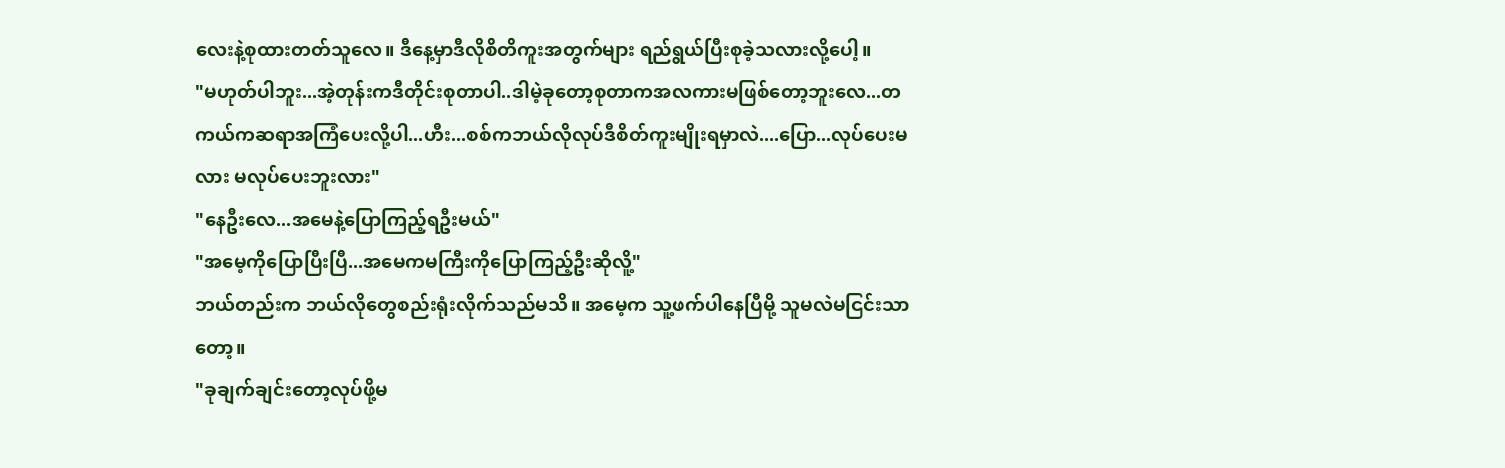လေးနဲ့စုထားတတ်သူလေ။ ဒီနေ့မှာဒီလိုစိတိကူးအတွက်များ ရည်ရွယ်ပြီးစုခဲ့သလားလို့ပေါ့။
"မဟုတ်ပါဘူး...အဲ့တုန်းကဒီတိုင်းစုတာပါ..ဒါမဲ့ခုတော့စုတာကအလကားမဖြစ်တော့ဘူးလေ...တကယ်ကဆရာအကြံပေးလို့ပါ...ဟီး...စစ်ကဘယ်လိုလုပ်ဒီစိတ်ကူးမျိုးရမှာလဲ....ပြော...လုပ်ပေးမလား မလုပ်ပေးဘူးလား"
"နေဦးလေ...အမေနဲ့ပြောကြည့်ရဦးမယ်"
"အမေ့ကိုပြောပြီးပြီ...အမေကမကြီးကိုပြောကြည့်ဦးဆိုလိူ့"
ဘယ်တည်းက ဘယ်လိုတွေစည်းရုံးလိုက်သည်မသိ။ အမေ့က သူ့ဖက်ပါနေပြီမို့ သူမလဲမငြင်းသာတော့။
"ခုချက်ချင်းတော့လုပ်ဖို့မ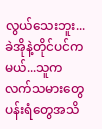လွယ်သေးဘူး...ခဲအိုနဲ့တိုင်ပင်ကမယ်...သူက လက်သမားတွေပန်းရံတွေအသိ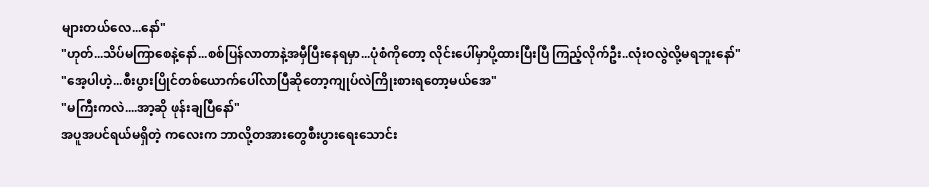များတယ်လေ...နော်"
"ဟုတ်...သိပ်မကြာစေနဲ့နော်...စစ်ပြန်လာတာနဲ့အမှီပြီးနေရမှာ...ပုံစံကိုတော့ လိုင်းပေါ်မှာပို့ထားပြီးပြီ ကြည့်လိုက်ဦး..လုံးဝလွဲလို့မရဘူးနော်"
"အေ့ပါဟဲ့...စီးပွားပြိုင်တစ်ယောက်ပေါ်လာပြီဆိုတော့ကျုပ်လဲကြိုးစားရတော့မယ်အေ"
"မကြီးကလဲ....အာ့ဆို ဖုန်းချပြီနော်"
အပူအပင်ရယ်မရှိတဲ့ ကလေးက ဘာလို့တအားတွေစီးပွားရေးသောင်း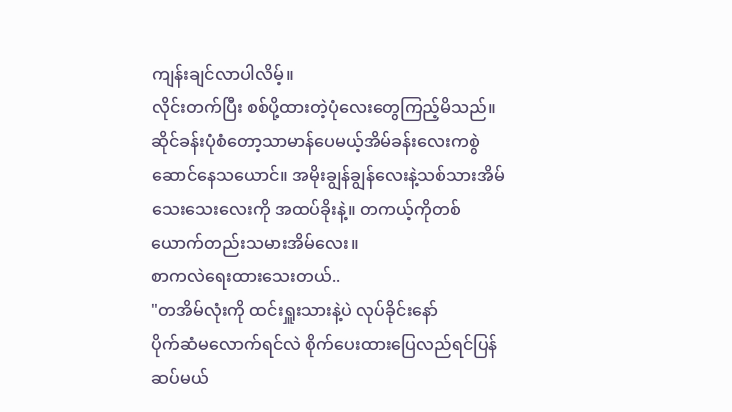ကျန်းချင်လာပါလိမ့်။
လိုင်းတက်ပြီး စစ်ပို့ထားတဲ့ပုံလေးတွေကြည့်မိသည်။ ဆိုင်ခန်းပုံစံတော့သာမာန်ပေမယ့်အိမ်ခန်းလေးကစွဲဆောင်နေသယောင်။ အမိုးချွန်ချွန်လေးနဲ့သစ်သားအိမ်သေးသေးလေးကို အထပ်ခိုးနဲ့။ တကယ့်ကိုတစ်ယောက်တည်းသမားအိမ်လေး။
စာကလဲရေးထားသေးတယ်..
"တအိမ်လုံးကို ထင်းရှူးသားနဲ့ပဲ လုပ်ခိုင်းနော်
ပိုက်ဆံမလောက်ရင်လဲ စိုက်ပေးထားပြေလည်ရင်ပြန်ဆပ်မယ်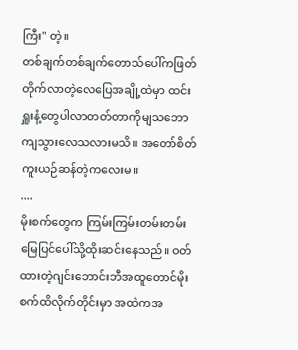ကြီး" တဲ့။
တစ်ချက်တစ်ချက်တောသ်ပေါ်ကဖြတ်တိုက်လာတဲ့လေပြေအချို့ထဲမှာ ထင်းရှူးနံ့တွေပါလာတတ်တာကိုမျသဘောကျသွားလေသလားမသိ။ အတော်စိတ်ကူးယဉ်ဆန်တဲ့ကလေးမ။
....
မိုးစက်တွေက ကြမ်းကြမ်းတမ်းတမ်းမြေပြင်ပေါ်သို့ထိုးဆင်းနေသည်။ ဝတ်ထားတဲ့ဂျင်းဘောင်းဘီအထူတောင်မိုးစက်ထိလိုက်တိုင်းမှာ အထဲကအ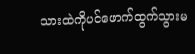သားထဲကိုပင်ဖောက်ထွက်သွားမ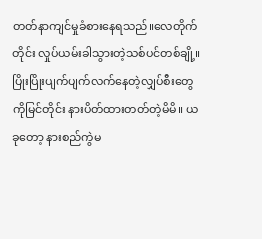တတ်နာကျင်မှုခံစားနေရသည်။လေတိုက်တိုင်း လှုပ်ယမ်းခါသွားတဲ့သစ်ပင်တစ်ချို့။ ပြိုးပြိုးပျက်ပျက်လက်နေတဲ့လျှပ်စီးတွေကိုမြင်တိုင်း နားပိတ်ထားတတ်တဲ့မိမိ။ ယခုတော့ နားစည်ကွဲမ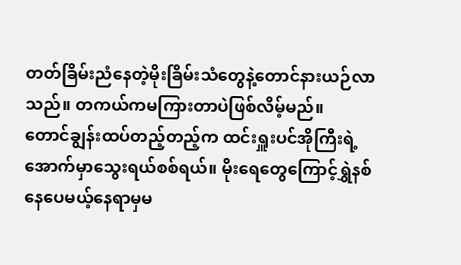တတ်ခြိမ်းညံနေတဲ့မိုးခြိမ်းသံတွေနဲ့တောင်နားယဉ်လာသည်။ တကယ်ကမကြားတာပဲဖြစ်လိမ့်မည်။
တောင်ချွန်းထပ်တည့်တည့်က ထင်းရှူးပင်အိုကြီးရဲ့အောက်မှာသွေးရယ်စစ်ရယ်။ မိုးရေတွေကြောင့်ရွှဲနစ်နေပေမယ့်နေရာမှမ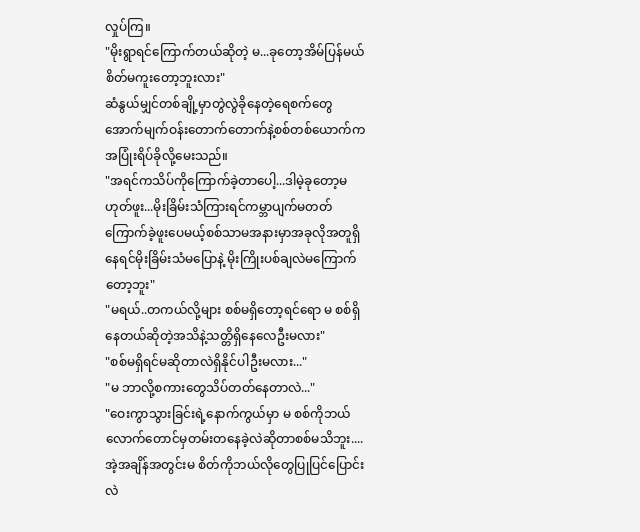လှုပ်ကြ။
"မိုးရွာရင်ကြောက်တယ်ဆိုတဲ့ မ...ခုတော့အိမ်ပြန်မယ်စိတ်မကူးတော့ဘူးလား"
ဆံနွယ်မျှင်တစ်ချို့မှာတွဲလွဲခိုနေတဲ့ရေစက်တွေအောက်မျက်ဝန်းတောက်တောက်နဲ့စစ်တစ်ယောက်က အပြုံးရိပ်ခိုလို့မေးသည်။
"အရင်ကသိပ်ကိုကြောက်ခဲ့တာပေါ့...ဒါမဲ့ခုတော့မဟုတ်ဖူး...မိုးခြိမ်းသံကြားရင်ကမ္ဘာပျက်မတတ်ကြောက်ခဲ့ဖူးပေမယ့်စစ်သာမအနားမှာအခုလိုအတူရှိနေရင်မိုးခြိမ်းသံမပြောနဲ့ မိုးကြိုးပစ်ချလဲမကြောက်တော့ဘူး"
"မရယ်..တကယ်လို့များ စစ်မရှိတော့ရင်ရော မ စစ်ရှိနေတယ်ဆိုတဲ့အသိနဲ့သတ္တိရှိနေလေဦးမလား"
"စစ်မရှိရင်မဆိုတာလဲရှိနိုင်ပါဦးမလား..."
"မ ဘာလို့စကားတွေသိပ်တတ်နေတာလဲ..."
"ဝေးကွာသွားခြင်းရဲ့နောက်ကွယ်မှာ မ စစ်ကိုဘယ်လောက်တောင်မှတမ်းတနေခဲ့လဲဆိုတာစစ်မသိဘူး....အဲ့အချိန်အတွင်းမ စိတ်ကိုဘယ်လိုတွေပြုပြင်ပြောင်းလဲ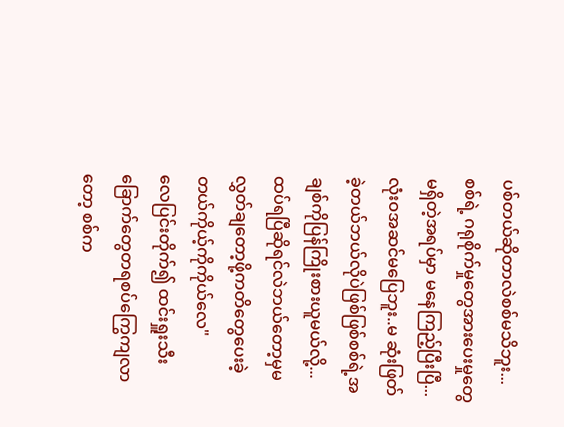ပစ်တယ်ဆိုတာလဲစစ်မသိဘူး...စစ်ရဲ့ ဂရုစိုက်မှုတွေအားပေးမှုတွေမရှိတဲ့အရပ်မှာ မနေကြည့်ပြီးပြီ...လုံးဝအဆင်မပြေဘူး..မ ဆုံးဖြတ်ခဲ့တယ်ဘယ်လိုပဲဖြစ်ဖြစ်စစ်ရဲ့အချစ်ကိုပြန်ကြိုးစားယူမယ်လို့...ထပ်ရပြီဆိုရင်လဲဘယ်တော့မှမလွှတ်ချတော့ဖို့ကတိတွေပေးခဲ့တယ်ကိုယ့်ကိုကိုယ်လေ"
လေပြင်းတိုက်၍ ထင်းရှူးသီးခြောက်တွေတရစပ်ကြွေကျလာတော့ စစ်က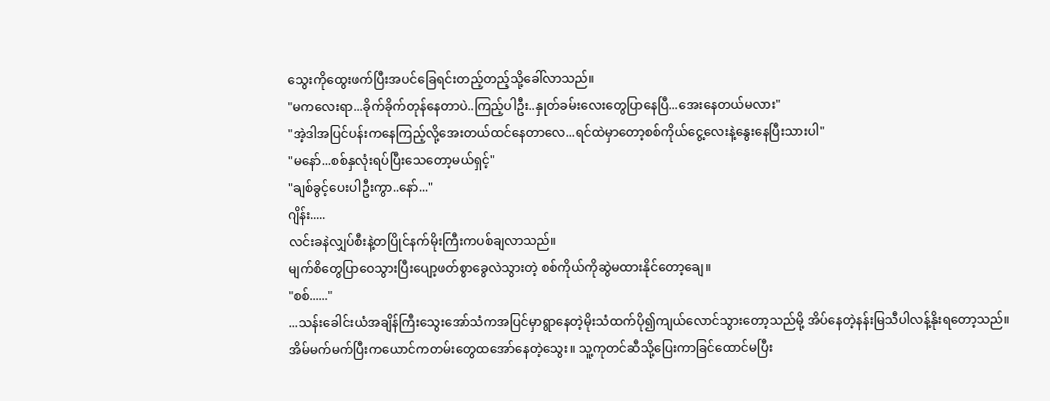သွေးကိုထွေးဖက်ပြီးအပင်ခြေရင်းတည့်တည့်သို့ခေါ်လာသည်။
"မကလေးရာ...ခိုက်ခိုက်တုန်နေတာပဲ..ကြည့်ပါဦး..နှုတ်ခမ်းလေးတွေပြာနေပြီ...အေးနေတယ်မလား"
"အဲ့ဒါအပြင်ပန်းကနေကြည့်လို့အေးတယ်ထင်နေတာလေ...ရင်ထဲမှာတော့စစ်ကိုယ်ငွေ့လေးနဲ့နွေးနေပြီးသားပါ"
"မနော်...စစ်နှလုံးရပ်ပြီးသေတော့မယ်ရှင့်"
"ချစ်ခွင့်ပေးပါဦးကွာ..နော်..."
ဂျိန်း.....
လင်းခနဲလျှပ်စီးနဲ့တပြိုင်နက်မိုးကြီးကပစ်ချလာသည်။
မျက်စိတွေပြာဝေသွားပြီးပျော့ဖတ်စွာခွေလဲသွားတဲ့ စစ်ကိုယ်ကိုဆွဲမထားနိုင်တော့ချေ။
"စစ်......"
...သန်းခေါင်းယံအချိန်ကြီးသွေးအော်သံကအပြင်မှာရွာနေတဲ့မိုးသံထက်ပို၍ကျယ်လောင်သွားတော့သည်မို့ အိပ်နေတဲ့နန်းမြသီပါလန့်နိုးရတော့သည်။ အိမ်မက်မက်ပြီးကယောင်ကတမ်းတွေထအော်နေတဲ့သွေး။ သူ့ကုတင်ဆီသို့ပြေးကာခြင်ထောင်မပြီး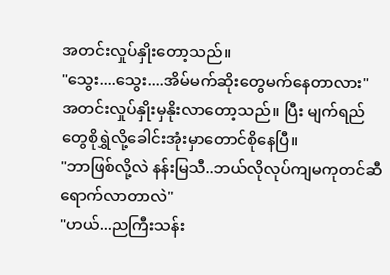အတင်းလှုပ်နှိုးတော့သည်။
"သွေး....သွေး....အိမ်မက်ဆိုးတွေမက်နေတာလား"
အတင်းလှုပ်နှိုးမှနိုးလာတော့သည်။ ပြီး မျက်ရည်တွေစိုရွှဲလို့ခေါင်းအုံးမှာတောင်စိုနေပြီ။
"ဘာဖြစ်လို့လဲ နန်းမြသီ..ဘယ်လိုလုပ်ကျမကုတင်ဆီရောက်လာတာလဲ"
"ဟယ်...ညကြီးသန်း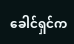ခေါင်ရှင်က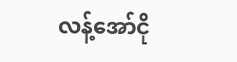လန့်အော်ငို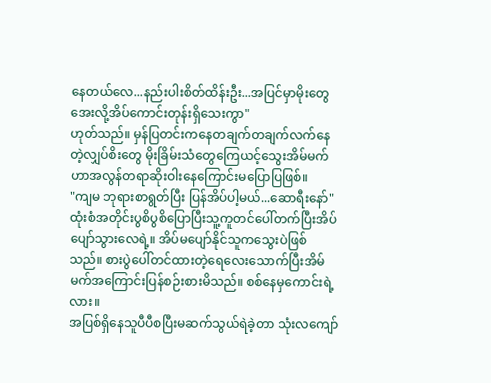နေတယ်လေ...နည်းပါးစိတ်ထိန်းဦး...အပြင်မှာမိုးတွေအေးလို့အိပ်ကောင်းတုန်းရှိသေးကွာ"
ဟုတ်သည်။ မှန်ပြတင်းကနေတချက်တချက်လက်နေတဲ့လျှပ်စိးတွေ မိုးခြိမ်းသံတွေကြေယင့်သွေးအိမ်မက်ဟာအလွန်တရာဆိုးဝါးနေကြောင်းမပြောပြဖြစ်။
"ကျမ ဘုရားစာရွတ်ပြီး ပြန်အိပ်ပါ့မယ်...ဆောရီးနော်"
ထုံးစံအတိုင်းပွစိပွစိပြောပြီးသူ့ကူတင်ပေါ်တက်ပြီးအိပ်ပျော်သွားလေရဲ့။ အိပ်မပျော်နိုင်သူကသွေးပဲဖြစ်သည်။ စားပွဲပေါ်တင်ထားတဲ့ရေလေးသောက်ပြီးအိမ်မက်အကြောင်းပြန်စဉ်းစားမိသည်။ စစ်နေမှကောင်းရဲ့လား။
အပြစ်ရှိနေသူပီပီစပြီးမဆက်သွယ်ရဲခဲ့တာ သုံးလကျော်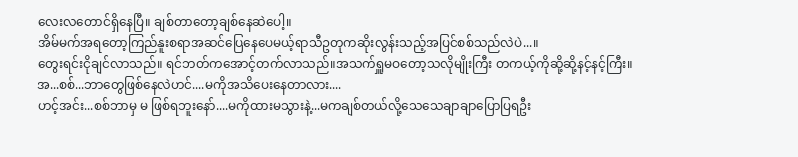လေးလတောင်ရှိနေပြီ။ ချစ်တာတော့ချစ်နေဆဲပေါ့။
အိမ်မက်အရတော့ကြည်နူးစရာအဆင်ပြေနေပေမယ့်ရာသီဥတုကဆိုးလွန်းသည့်အပြင်စစ်သည်လဲပဲ...။
တွေးရင်းငိုချင်လာသည်။ ရင်ဘတ်ကအောင့်တက်လာသည်။အသက်ရှူမဝတော့သလိုမျိုးကြီး တကယ့်ကိုဆို့ဆို့နင့်နင့်ကြီး။
အ...စစ်...ဘာတွေဖြစ်နေလဲဟင်....မကိုအသိပေးနေတာလား....
ဟင့်အင်း...စစ်ဘာမှ မ ဖြစ်ရဘူးနော်....မကိုထားမသွားနဲ့...မကချစ်တယ်လို့သေသေချာချာပြောပြရဦး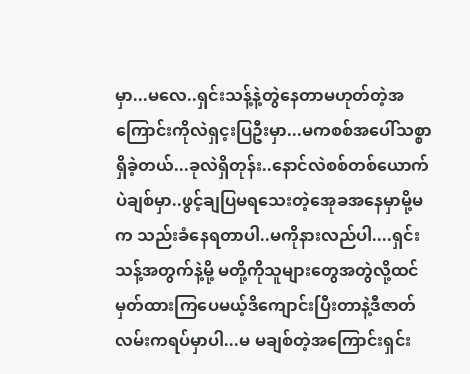မှာ...မလေ..ရှင်းသန့်နဲ့တွဲနေတာမဟုတ်တဲ့အကြောင်းကိုလဲရှင့းပြဦးမှာ...မကစစ်အပေါ်သစ္စာရှိခဲ့တယ်...ခုလဲရှိတုန်း..နောင်လဲစစ်တစ်ယောက်ပဲချစ်မှာ..ဖွင့်ချပြမရသေးတဲ့အေုခအနေမှာမို့မက သည်းခံနေရတာပါ..မကိုနားလည်ပါ....ရှင်းသန့်အတွက်နဲ့မို့ မတို့ကိုသူများတွေအတွဲလို့ထင်မှတ်ထားကြပေမယ့်ဒိကျောင်းပြီးတာနဲ့ဒီဇာတ်လမ်းကရပ်မှာပါ...မ မချစ်တဲ့အကြောင်းရှင်း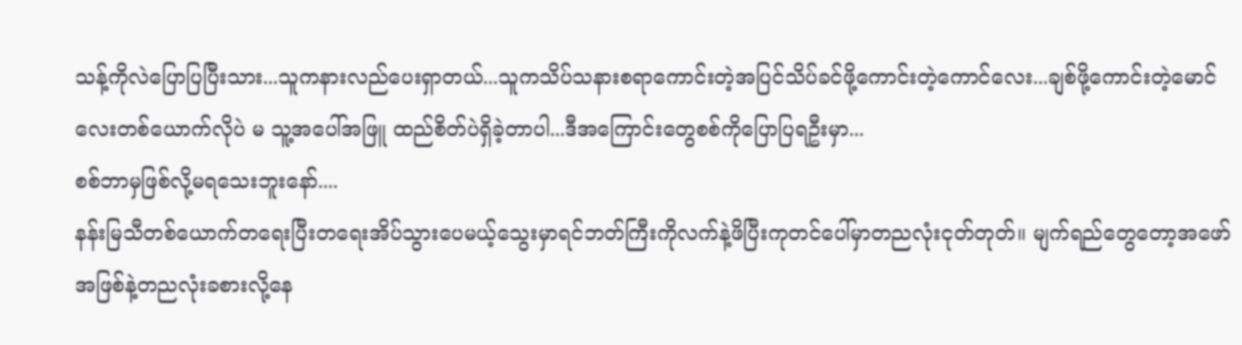သန့်ကိုလဲပြောပြပြီးသား...သူကနားလည်ပေးရှာတယ်...သူကသိပ်သနားစရာကောင်းတဲ့အပြင်သိပ်ခင်ဖို့ကောင်းတဲ့ကောင်လေး...ချစ်ဖို့ကောင်းတဲ့မောင်လေးတစ်ယောက်လိုပဲ မ သူ့အပေါ်အဖြူ ထည်စိတ်ပဲရှိခဲ့တာပါ...ဒီအကြောင်းတွေစစ်ကိုပြောပြရဦးမှာ...
စစ်ဘာမှဖြစ်လို့မရသေးဘူးနော်....
နန်းမြသီတစ်ယောက်တရေးပြီးတရေးအိပ်သွားပေမယ့်သွေးမှာရင်ဘတ်ကြီးကိုလက်နဲ့ဖိပြီးကုတင်ပေါ်မှာတညလုံးငုတ်တုတ်။ မျက်ရည်တွေတော့အဖော်အဖြစ်နဲ့တညလုံးခစားလို့နေ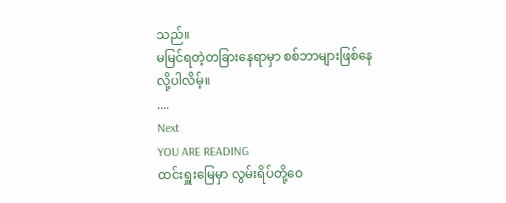သည်။
မမြင်ရတဲ့တခြားနေရာမှာ စစ်ဘာများဖြစ်နေလို့ပါလိမ့်။
....
Next
YOU ARE READING
ထင်းရှူးမြေမှာ လွမ်းရိပ်တို့ဝေ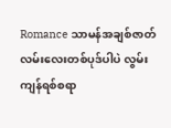Romance သာမန်အချစ်ဇာတ်လမ်းလေးတစ်ပုဒ်ပါပဲ လွမ်းကျန်ရစ်စရာ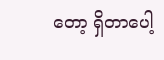တော့ ရှိတာပေါ့